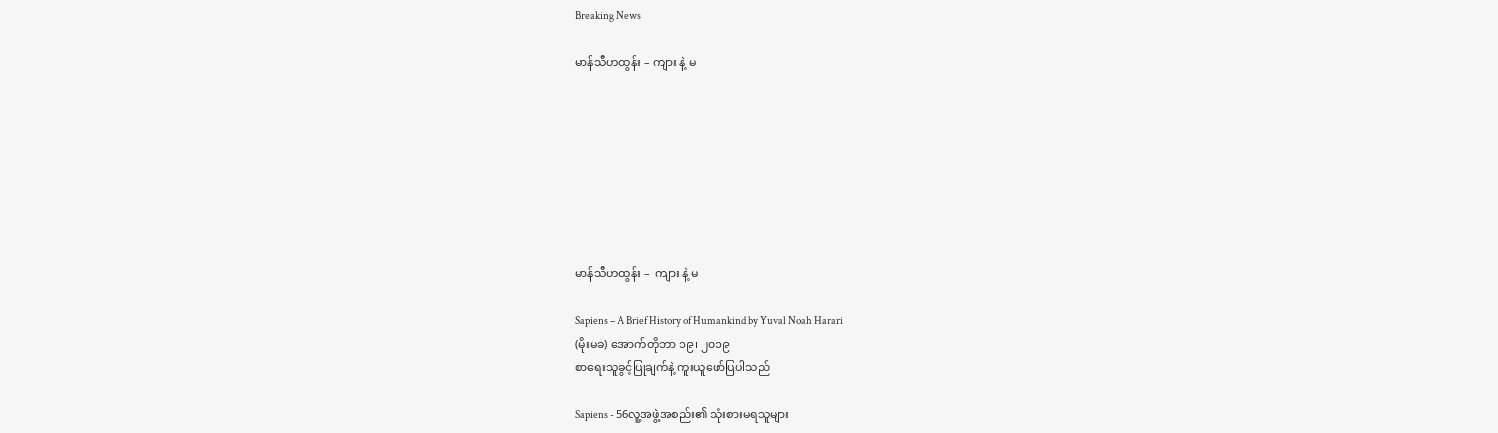Breaking News

မာန်သီဟထွန်း – ကျား နဲ့ မ








မာန်သီဟထွန်း –  ကျား နဲ့ မ

Sapiens – A Brief History of Humankind by Yuval Noah Harari
(မိုးမခ) အောက်တိုဘာ ၁၉၊ ၂၀၁၉
စာရေးသူခွင့်ပြုချက်နဲ့ ကူးယူဖော်ပြပါသည်

Sapiens - 56လူ့အဖွဲ့အစည်း၏ သုံးစားမရသူများ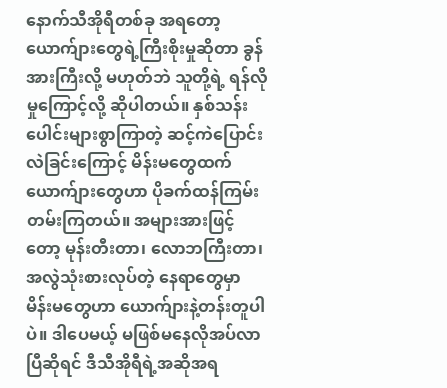နောက်သီအိုရီတစ်ခု အရတော့ ယောက်ျားတွေရဲ့ကြီးစိုးမှုဆိုတာ ခွန်အားကြီးလို့ မဟုတ်ဘဲ သူတို့ရဲ့ ရန်လိုမှုကြောင့်လို့ ဆိုပါတယ်။ နှစ်သန်းပေါင်းများစွာကြာတဲ့ ဆင့်ကဲပြောင်းလဲခြင်းကြောင့် မိန်းမတွေထက် ယောက်ျားတွေဟာ ပိုခက်ထန်ကြမ်းတမ်းကြတယ်။ အများအားဖြင့်တော့ မုန်းတီးတာ၊ လောဘကြီးတာ၊ အလွဲသုံးစားလုပ်တဲ့ နေရာတွေမှာ မိန်းမတွေဟာ ယောက်ျားနဲ့တန်းတူပါပဲ။ ဒါပေမယ့် မဖြစ်မနေလိုအပ်လာပြီဆိုရင် ဒီသီအိုရီရဲ့အဆိုအရ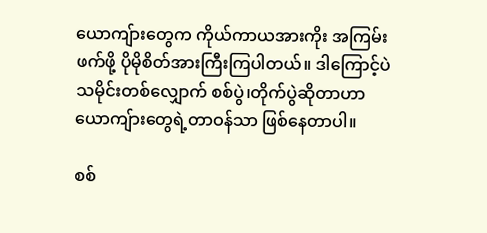ယောကျ်ားတွေက ကိုယ်ကာယအားကိုး အကြမ်းဖက်ဖို့ ပိုမိုစိတ်အားကြီးကြပါတယ်။ ဒါကြောင့်ပဲ သမိုင်းတစ်လျှောက် စစ်ပွဲ၊တိုက်ပွဲဆိုတာဟာ ယောကျ်ားတွေရဲ့တာဝန်သာ ဖြစ်နေတာပါ။

စစ်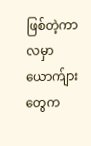ဖြစ်တဲ့ကာလမှာ ယောက်ျားတွေက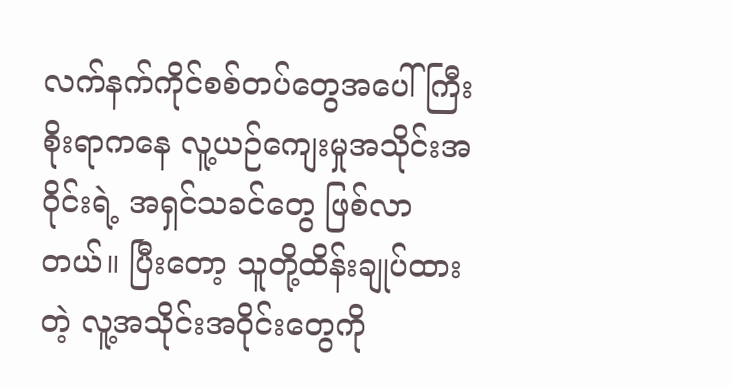လက်နက်ကိုင်စစ်တပ်တွေအပေါ် ကြီးစိုးရာကနေ လူ့ယဉ်ကျေးမှုအသိုင်းအဝိုင်းရဲ့ အရှင်သခင်တွေ ဖြစ်လာတယ်။ ပြီးတော့ သူတို့ထိန်းချုပ်ထားတဲ့ လူ့အသိုင်းအဝိုင်းတွေကို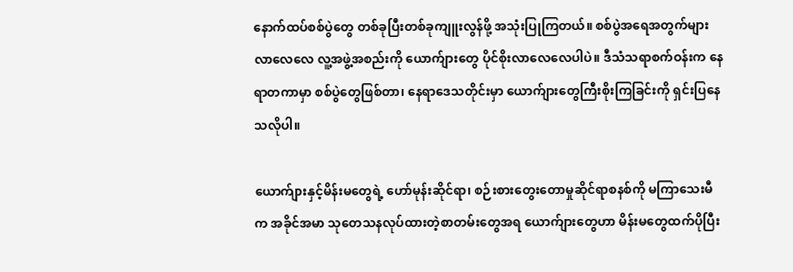နောက်ထပ်စစ်ပွဲတွေ တစ်ခုပြီးတစ်ခုကျူးလွန်ဖို့ အသုံးပြုကြတယ်။ စစ်ပွဲအရေအတွက်များလာလေလေ လူ့အဖွဲ့အစည်းကို ယောက်ျားတွေ ပိုင်စိုးလာလေလေပါပဲ။ ဒီသံသရာစက်ဝန်းက နေရာတကာမှာ စစ်ပွဲတွေဖြစ်တာ၊ နေရာဒေသတိုင်းမှာ ယောက်ျားတွေကြီးစိုးကြခြင်းကို ရှင်းပြနေသလိုပါ။

ယောက်ျားနှင့်မိန်းမတွေရဲ့ ဟော်မုန်းဆိုင်ရာ၊ စဉ်းစားတွေးတောမှုဆိုင်ရာစနစ်ကို မကြာသေးမီက အခိုင်အမာ သုတေသနလုပ်ထားတဲ့စာတမ်းတွေအရ ယောက်ျားတွေဟာ မိန်းမတွေထက်ပိုပြီး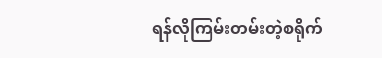ရန်လိုကြမ်းတမ်းတဲ့စရိုက်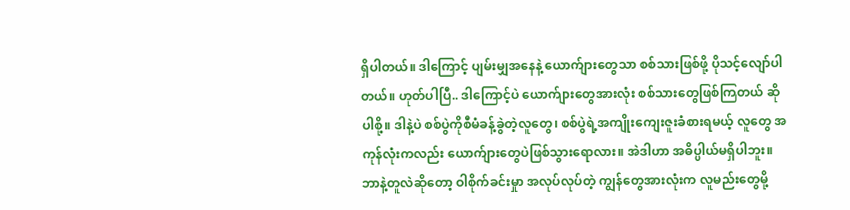ရှိပါတယ်။ ဒါကြောင့် ပျမ်းမျှအနေနဲ့ ယောက်ျားတွေသာ စစ်သားဖြစ်ဖို့ ပိုသင့်လျော်ပါတယ်။ ဟုတ်ပါပြီ.. ဒါကြောင့်ပဲ ယောက်ျားတွေအားလုံး စစ်သားတွေဖြစ်ကြတယ် ဆိုပါစို့။ ဒါနဲ့ပဲ စစ်ပွဲကိုစီမံခန့်ခွဲတဲ့လူတွေ၊ စစ်ပွဲရဲ့အကျိုးကျေးဇူးခံစားရမယ့် လူတွေ အကုန်လုံးကလည်း ယောက်ျားတွေပဲဖြစ်သွားရောလား။ အဲဒါဟာ အဓိပ္ပါယ်မရှိပါဘူး။ ဘာနဲ့တူလဲဆိုတော့ ဝါစိုက်ခင်းမှုာ အလုပ်လုပ်တဲ့ ကျွန်တွေအားလုံးက လူမည်းတွေမို့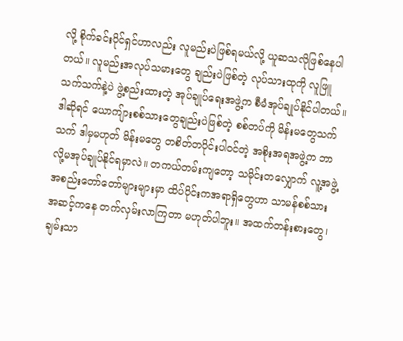လို့ စိုက်ခင်းပိုင်ရှင်ဟာလည်း လူမည်းပဲဖြစ်ရမယ်လို့ ယူဆသလိုဖြစ်နေပါတယ်။ လူမည်းအလုပ်သမားတွေ ချည်းပဲဖြစ်တဲ့ လုပ်သားထုကို လူဖြူသက်သက်နဲ့ပဲ ဖွဲ့စည်းထားတဲ့ အုပ်ချုပ်ရေးအဖွဲ့က စီမံအုပ်ချုပ်နိုင်ပါတယ်။ ဒါဆိုရင် ယောကျ်ားစစ်သားတွေချည်းပဲဖြစ်တဲ့ စစ်တပ်ကို မိန်းမတွေသက်သက် ဒါမှမဟုတ် မိန်းမတွေ တစိတ်တပိုင်းပါဝင်တဲ့ အစိုးအရအဖွဲ့က ဘာလို့မအုပ်ချုပ်နိုင်ရမှာလဲ။ တကယ်တမ်းကျတော့ သမိုင်းတလျှောက် လူ့အဖွဲ့အစည်းတော်တော်များများမှာ ထိပ်ပိုင်းကအရာရှိတွေဟာ သာမန်စစ်သားအဆင့်ကနေ တက်လှမ်းလာကြတာ မဟုတ်ပါဘူး။ အထက်တန်းစားတွေ၊ ချမ်းသာ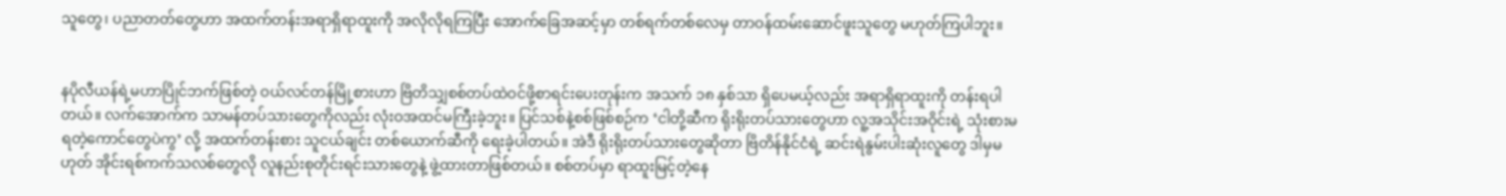သူတွေ၊ ပညာတတ်တွေဟာ အထက်တန်းအရာရှိရာထူးကို အလိုလိုရကြပြီး အောက်ခြေအဆင့်မှာ တစ်ရက်တစ်လေမှ တာဝန်ထမ်းဆောင်ဖူးသူတွေ မဟုတ်ကြပါဘူး။


နပိုလီယန်ရဲ့မဟာပြိုင်ဘက်ဖြစ်တဲ့ ဝယ်လင်တန်မြို့စားဟာ ဗြိတိသျှစစ်တပ်ထဲဝင်ဖို့စာရင်းပေးတုန်းက အသက် ၁၈ နှစ်သာ ရှိပေမယ့်လည်း အရာရှိရာထူးကို တန်းရပါတယ်။ လက်အောက်က သာမန်တပ်သားတွေကိုလည်း လုံးဝအထင်မကြီးခဲ့ဘူး။ ပြင်သစ်နဲ့စစ်ဖြစ်စဉ်က ‘ငါတို့ဆီက ရိုးရိုးတပ်သားတွေဟာ လူ့အသိုင်းအဝိုင်းရဲ့ သုံးစားမရတဲ့ကောင်တွေပဲကွ’ လို့ အထက်တန်းစား သူငယ်ချင်း တစ်ယောက်ဆီကို ရေးခဲ့ပါတယ်။ အဲဒီ ရိုးရိုးတပ်သားတွေဆိုတာ ဗြိတိန်နိုင်ငံရဲ့ ဆင်းရဲနွမ်းပါးဆုံးလူတွေ ဒါမှမဟုတ် အိုင်းရစ်ကက်သလစ်တွေလို လူနည်းစုတိုင်းရင်းသားတွေနဲ့ ဖွဲ့ထားတာဖြစ်တယ်။ စစ်တပ်မှာ ရာထူးမြင့်တဲ့နေ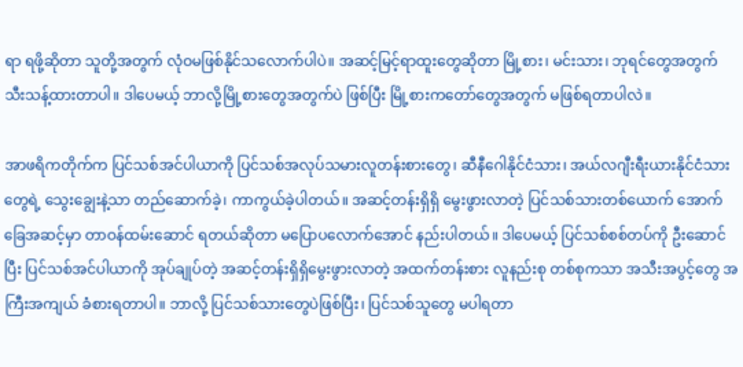ရာ ရဖို့ဆိုတာ သူတို့အတွက် လုံဝမဖြစ်နိုင်သလောက်ပါပဲ။ အဆင့်မြင့်ရာထူးတွေဆိုတာ မြို့စား၊ မင်းသား၊ ဘုရင်တွေအတွက် သီးသန့်ထားတာပါ။ ဒါပေမယ့် ဘာလို့မြို့စားတွေအတွက်ပဲ ဖြစ်ပြီး မြို့စားကတော်တွေအတွက် မဖြစ်ရတာပါလဲ။

အာဖရိကတိုက်က ပြင်သစ်အင်ပါယာကို ပြင်သစ်အလုပ်သမားလူတန်းစားတွေ၊ ဆီနီဂေါနိုင်ငံသား၊ အယ်လဂျီးရီးယားနိုင်ငံသားတွေရဲ့ သွေးချွေးနဲ့သာ တည်ဆောက်ခဲ့၊ ကာကွယ်ခဲ့ပါတယ်။ အဆင့်တန်းရှိရှိ မွေးဖွားလာတဲ့ ပြင်သစ်သားတစ်ယောက် အောက်ခြေအဆင့်မှာ တာဝန်ထမ်းဆောင် ရတယ်ဆိုတာ မပြောပလောက်အောင် နည်းပါတယ်။ ဒါပေမယ့် ပြင်သစ်စစ်တပ်ကို ဦးဆောင်ပြီး ပြင်သစ်အင်ပါယာကို အုပ်ချုပ်တဲ့ အဆင့်တန်းရှိရှိမွေးဖွားလာတဲ့ အထက်တန်းစား လူနည်းစု တစ်စုကသာ အသီးအပွင့်တွေ အကြီးအကျယ် ခံစားရတာပါ။ ဘာလို့ ပြင်သစ်သားတွေပဲဖြစ်ပြီး၊ ပြင်သစ်သူတွေ မပါရတာ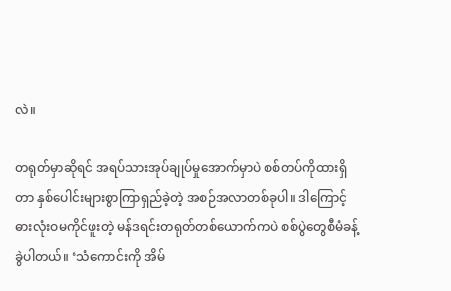လဲ။

တရုတ်မှာဆိုရင် အရပ်သားအုပ်ချုပ်မှုအောက်မှာပဲ စစ်တပ်ကိုထားရှိတာ နှစ်ပေါင်းများစွာကြာရှည်ခဲ့တဲ့ အစဉ်အလာတစ်ခုပါ။ ဒါကြောင့် ဓားလုံးဝမကိုင်ဖူးတဲ့ မန်ဒရင်းတရုတ်တစ်ယောက်ကပဲ စစ်ပွဲတွေစီမံခန့်ခွဲပါတယ်။ ‘သံကောင်းကို အိမ်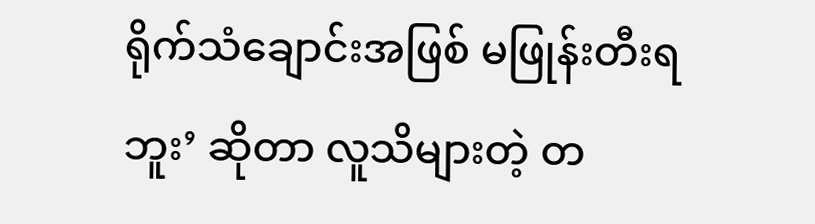ရိုက်သံချောင်းအဖြစ် မဖြုန်းတီးရဘူး’ ဆိုတာ လူသိများတဲ့ တ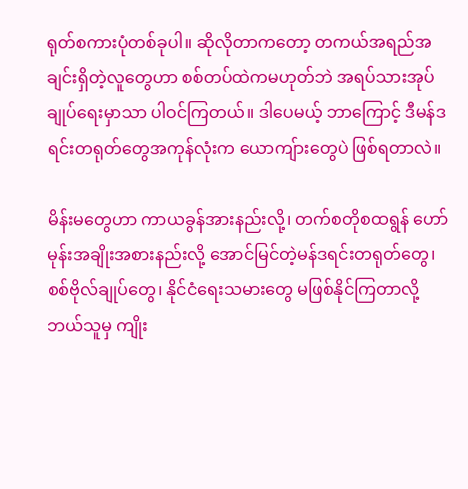ရုတ်စကားပုံတစ်ခုပါ။ ဆိုလိုတာကတော့ တကယ်အရည်အချင်းရှိတဲ့လူတွေဟာ စစ်တပ်ထဲကမဟုတ်ဘဲ အရပ်သားအုပ်ချုပ်ရေးမှာသာ ပါဝင်ကြတယ်။ ဒါပေမယ့် ဘာကြောင့် ဒီမန်ဒရင်းတရုတ်တွေအကုန်လုံးက ယောကျ်ားတွေပဲ ဖြစ်ရတာလဲ။

မိန်းမတွေဟာ ကာယခွန်အားနည်းလို့၊ တက်စတိုစထရွန် ဟော်မုန်းအချိုးအစားနည်းလို့ အောင်မြင်တဲ့မန်ဒရင်းတရုတ်တွေ၊ စစ်ဗိုလ်ချုပ်တွေ၊ နိုင်ငံရေးသမားတွေ မဖြစ်နိုင်ကြတာလို့ ဘယ်သူမှ ကျိုး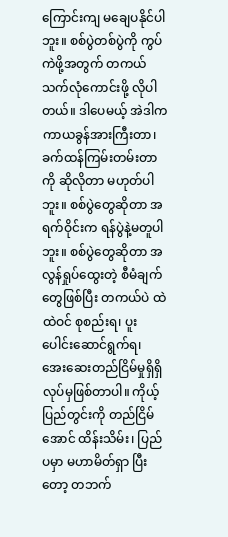ကြောင်းကျ မချေပနိုင်ပါဘူး။ စစ်ပွဲတစ်ပွဲကို ကွပ်ကဲဖို့အတွက် တကယ်သက်လုံကောင်းဖို့ လိုပါတယ်။ ဒါပေမယ့် အဲဒါက ကာယခွန်အားကြီးတာ၊ ခက်ထန်ကြမ်းတမ်းတာကို ဆိုလိုတာ မဟုတ်ပါဘူး။ စစ်ပွဲတွေဆိုတာ အရက်ဝိုင်းက ရန်ပွဲနဲ့မတူပါဘူး။ စစ်ပွဲတွေဆိုတာ အလွန်ရှုပ်ထွေးတဲ့ စီမံချက်တွေဖြစ်ပြီး တကယ်ပဲ ထဲထဲဝင် စုစည်းရ၊ ပူးပေါင်းဆောင်ရွက်ရ၊ အေးဆေးတည်ငြိမ်မှုရှိရှိ လုပ်မှဖြစ်တာပါ။ ကိုယ့်ပြည်တွင်းကို တည်ငြိမ်အောင် ထိန်းသိမ်း၊ ပြည်ပမှာ မဟာမိတ်ရှာ ပြီးတော့ တဘက်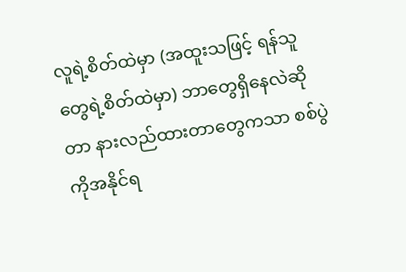လူရဲ့စိတ်ထဲမှာ (အထူးသဖြင့် ရန်သူတွေရဲ့စိတ်ထဲမှာ) ဘာတွေရှိနေလဲဆိုတာ နားလည်ထားတာတွေကသာ စစ်ပွဲကိုအနိုင်ရ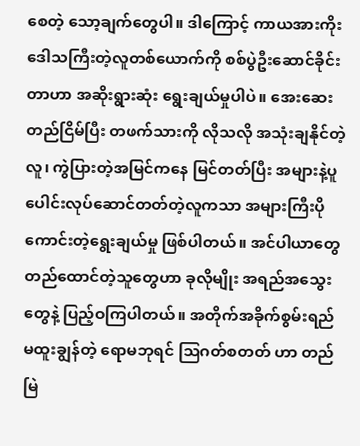စေတဲ့ သော့ချက်တွေပါ။ ဒါကြောင့် ကာယအားကိုး ဒေါသကြီးတဲ့လူတစ်ယောက်ကို စစ်ပွဲဦးဆောင်ခိုင်းတာဟာ အဆိုးရွားဆုံး ရွေးချယ်မှုပါပဲ။ အေးဆေးတည်ငြိမ်ပြီး တဖက်သားကို လိုသလို အသုံးချနိုင်တဲ့လူ၊ ကွဲပြားတဲ့အမြင်ကနေ မြင်တတ်ပြီး အများနဲ့ပူပေါင်းလုပ်ဆောင်တတ်တဲ့လူကသာ အများကြီးပိုကောင်းတဲ့ရွေးချယ်မှု ဖြစ်ပါတယ်။ အင်ပါယာတွေ တည်ထောင်တဲ့သူတွေဟာ ခုလိုမျိုး အရည်အသွေးတွေနဲ့ ပြည့်ဝကြပါတယ်။ အတိုက်အခိုက်စွမ်းရည် မထူးချွန်တဲ့ ရောမဘုရင် သြဂတ်စတတ် ဟာ တည်မြဲ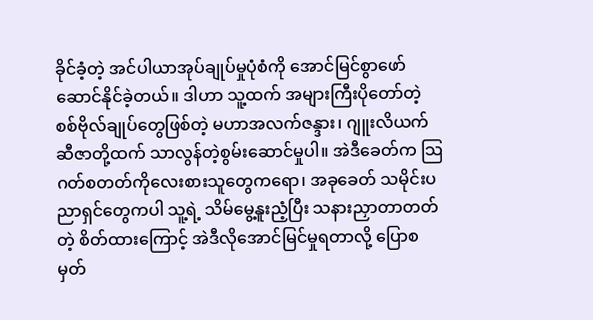ခိုင်ခံ့တဲ့ အင်ပါယာအုပ်ချုပ်မှုပုံစံကို အောင်မြင်စွာဖော်ဆောင်နိုင်ခဲ့တယ်။ ဒါဟာ သူ့ထက် အများကြီးပိုတော်တဲ့ စစ်ဗိုလ်ချုပ်တွေဖြစ်တဲ့ မဟာအလက်ဇန္ဒား၊ ဂျူးလိယက်ဆီဇာတို့ထက် သာလွန်တဲ့စွမ်းဆောင်မှုပါ။ အဲဒီခေတ်က သြဂတ်စတတ်ကိုလေးစားသူတွေကရော၊ အခုခေတ် သမိုင်းပညာရှင်တွေကပါ သူ့ရဲ့ သိမ်မွေ့နူးညံ့ပြီး သနားညှာတာတတ်တဲ့ စိတ်ထားကြောင့် အဲဒီလိုအောင်မြင်မှုရတာလို့ ပြောစမှတ်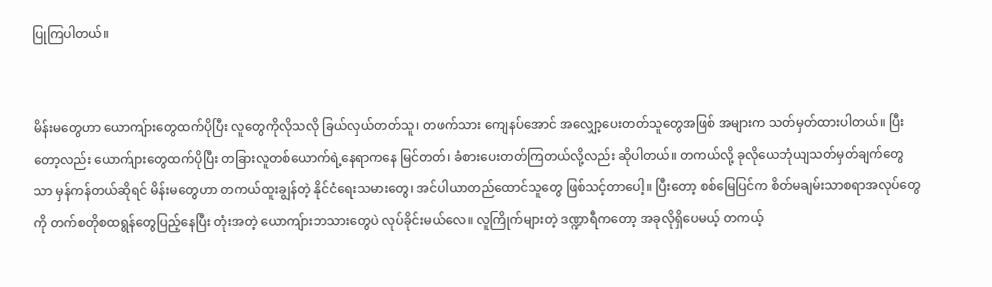ပြုကြပါတယ်။


မိန်းမတွေဟာ ယောကျ်ားတွေထက်ပိုပြီး လူတွေကိုလိုသလို ခြယ်လှယ်တတ်သူ၊ တဖက်သား ကျေနပ်အောင် အလျှော့ပေးတတ်သူတွေအဖြစ် အများက သတ်မှတ်ထားပါတယ်။ ပြီးတော့လည်း ယောက်ျားတွေထက်ပိုပြီး တခြားလူတစ်ယောက်ရဲ့နေရာကနေ မြင်တတ်၊ ခံစားပေးတတ်ကြတယ်လို့လည်း ဆိုပါတယ်။ တကယ်လို့ ခုလိုယေဘုံယျသတ်မှတ်ချက်တွေသာ မှန်ကန်တယ်ဆိုရင် မိန်းမတွေဟာ တကယ်ထူးချွန်တဲ့ နိုင်ငံရေးသမားတွေ၊ အင်ပါယာတည်ထောင်သူတွေ ဖြစ်သင့်တာပေါ့။ ပြီးတော့ စစ်မြေပြင်က စိတ်မချမ်းသာစရာအလုပ်တွေကို တက်စတိုစထရွန်တွေပြည့်နေပြီး တုံးအတဲ့ ယောကျ်ားဘသားတွေပဲ လုပ်ခိုင်းမယ်လေ။ လူကြိုက်များတဲ့ ဒဏ္ဍာရီကတော့ အခုလိုရှိပေမယ့် တကယ့်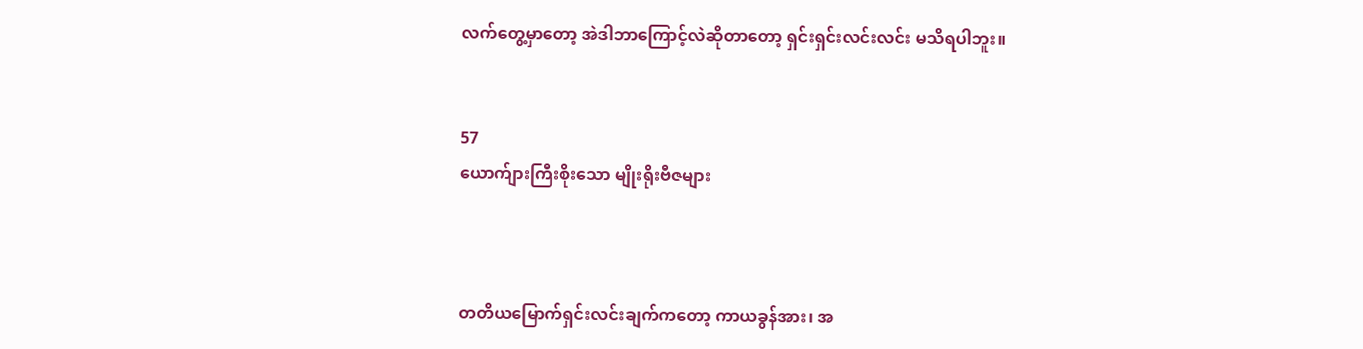လက်တွေ့မှာတော့ အဲဒါဘာကြောင့်လဲဆိုတာတော့ ရှင်းရှင်းလင်းလင်း မသိရပါဘူး။


57
ယောက်ျားကြီးစိုးသော မျိုးရိုးဗီဇများ



တတိယမြောက်ရှင်းလင်းချက်ကတော့ ကာယခွန်အား၊ အ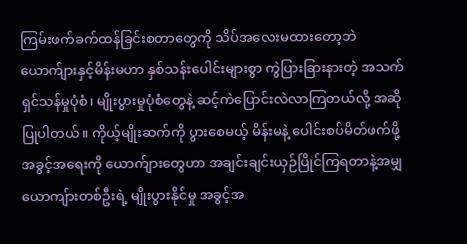ကြမ်းဖက်ခက်ထန်ခြင်းစတာတွေကို သိပ်အလေးမထားတော့ဘဲ ယောက်ျားနှင့်မိန်းမဟာ နှစ်သန်းပေါင်းများစွာ ကွဲပြားခြားနားတဲ့ အသက်ရှင်သန်မှုပုံစံ၊ မျိုးပွားမှုပုံစံတွေနဲ့ ဆင့်ကဲပြောင်းလဲလာကြတယ်လို့ အဆိုပြုပါတယ်။ ကိုယ့်မျိုးဆက်ကို ပွားစေမယ့် မိန်းမနဲ့ ပေါင်းစပ်မိတ်ဖက်ဖို့ အခွင့်အရေးကို ယောက်ျားတွေဟာ အချင်းချင်းယှဉ်ပြိုင်ကြရတာနဲ့အမျှ ယောကျ်ားတစ်ဦးရဲ့ မျိုးပွားနိုင်မှု အခွင့်အ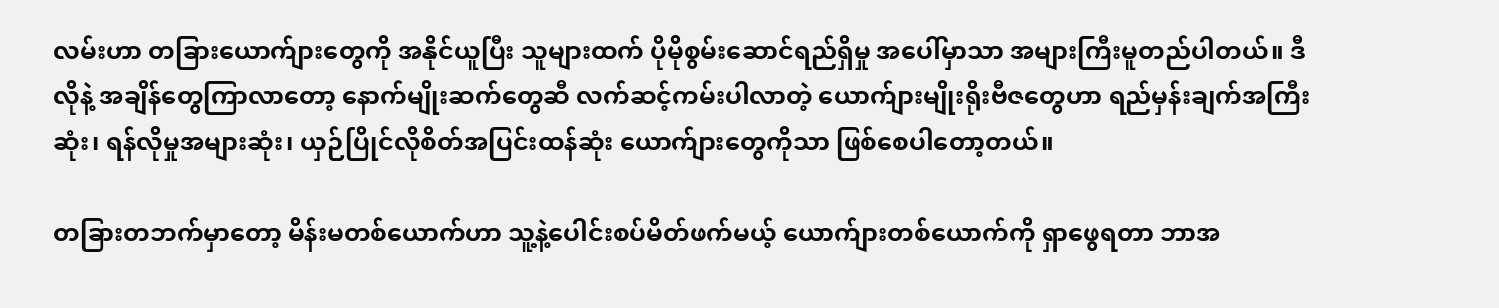လမ်းဟာ တခြားယောက်ျားတွေကို အနိုင်ယူပြီး သူများထက် ပိုမိုစွမ်းဆောင်ရည်ရှိမှု အပေါ်မှာသာ အများကြီးမူတည်ပါတယ်။ ဒီလိုနဲ့ အချိန်တွေကြာလာတော့ နောက်မျိုးဆက်တွေဆီ လက်ဆင့်ကမ်းပါလာတဲ့ ယောက်ျားမျိုးရိုးဗီဇတွေဟာ ရည်မှန်းချက်အကြီးဆုံး၊ ရန်လိုမှုအများဆုံး၊ ယှဉ်ပြိုင်လိုစိတ်အပြင်းထန်ဆုံး ယောက်ျားတွေကိုသာ ဖြစ်စေပါတော့တယ်။

တခြားတဘက်မှာတော့ မိန်းမတစ်ယောက်ဟာ သူ့နဲ့ပေါင်းစပ်မိတ်ဖက်မယ့် ယောက်ျားတစ်ယောက်ကို ရှာဖွေရတာ ဘာအ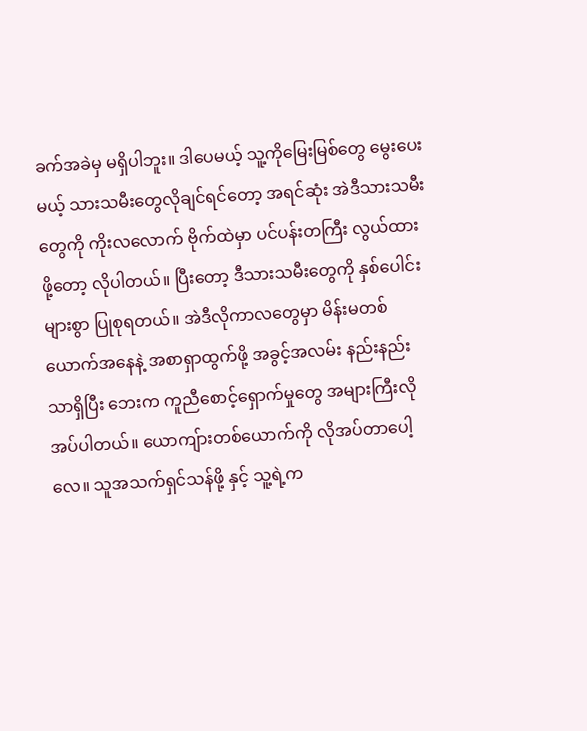ခက်အခဲမှ မရှိပါဘူး။ ဒါပေမယ့် သူ့ကိုမြေးမြစ်တွေ မွေးပေးမယ့် သားသမီးတွေလိုချင်ရင်တော့ အရင်ဆုံး အဲဒီသားသမီးတွေကို ကိုးလလောက် ဗိုက်ထဲမှာ ပင်ပန်းတကြီး လွယ်ထားဖို့တော့ လိုပါတယ်။ ပြီးတော့ ဒီသားသမီးတွေကို နှစ်ပေါင်းများစွာ ပြုစုရတယ်။ အဲဒီလိုကာလတွေမှာ မိန်းမတစ်ယောက်အနေနဲ့ အစာရှာထွက်ဖို့ အခွင့်အလမ်း နည်းနည်းသာရှိပြီး ဘေးက ကူညီစောင့်ရှောက်မှုတွေ အများကြီးလိုအပ်ပါတယ်။ ယောကျ်ားတစ်ယောက်ကို လိုအပ်တာပေါ့လေ။ သူအသက်ရှင်သန်ဖို့ နှင့် သူ့ရဲ့က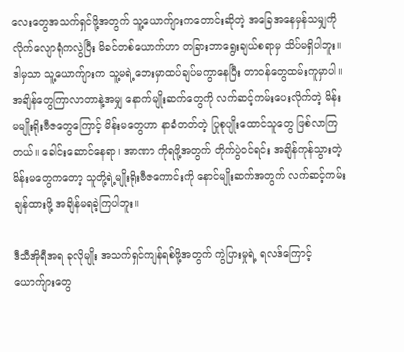လေးတွေအသက်ရှင်ဖို့အတွက် သူ့ယောက်ျားကတောင်းဆိုတဲ့ အခြေအနေမှန်သမျှကို လိုက်လျောရုံကလွဲပြီး မိခင်တစ်ယောက်ဟာ တခြားဘာရွေးချယ်စရာမှ သိပ်မရှိပါဘူး။ ဒါမှသာ သူ့ယောက်ျားက သူ့မရဲ့ဘေးမှာထပ်ချပ်မကွာနေပြီး တာဝန်တွေထမ်းကူမှာပါ။ အချိန်တွေကြာလာတာနဲ့အမျှ နောက်မျိုးဆက်တွေကို လက်ဆင့်ကမ်းပေးလိုက်တဲ့ မိန်းမမျိုးရိုးဗီဇတွေကြောင့် မိန်းမတွေဟာ နာခံတတ်တဲ့ ပြုစုပျိုးထောင်သူတွေ ဖြစ်လာကြတယ်။ ခေါင်းဆောင်နေရာ၊ အာဏာ ကိုရဖို့အတွက် တိုက်ပွဲဝင်ရင်း အချိန်ကုန်သွားတဲ့ မိန်းမတွေကတော့ သူတို့ရဲ့မျိုးရိုးဗီဇကောင်းကို နောင်မျိုးဆက်အတွက် လက်ဆင့်ကမ်းချန်ထားဖို့ အချိန်မရခဲ့ကြပါဘူး။

ဒီသီအိုရီအရ ခုလိုမျိုး အသက်ရှင်ကျန်ရစ်ဖို့အတွက် ကွဲပြားမှုရဲ့ ရလဒ်ကြောင့် ယောက်ျားတွေ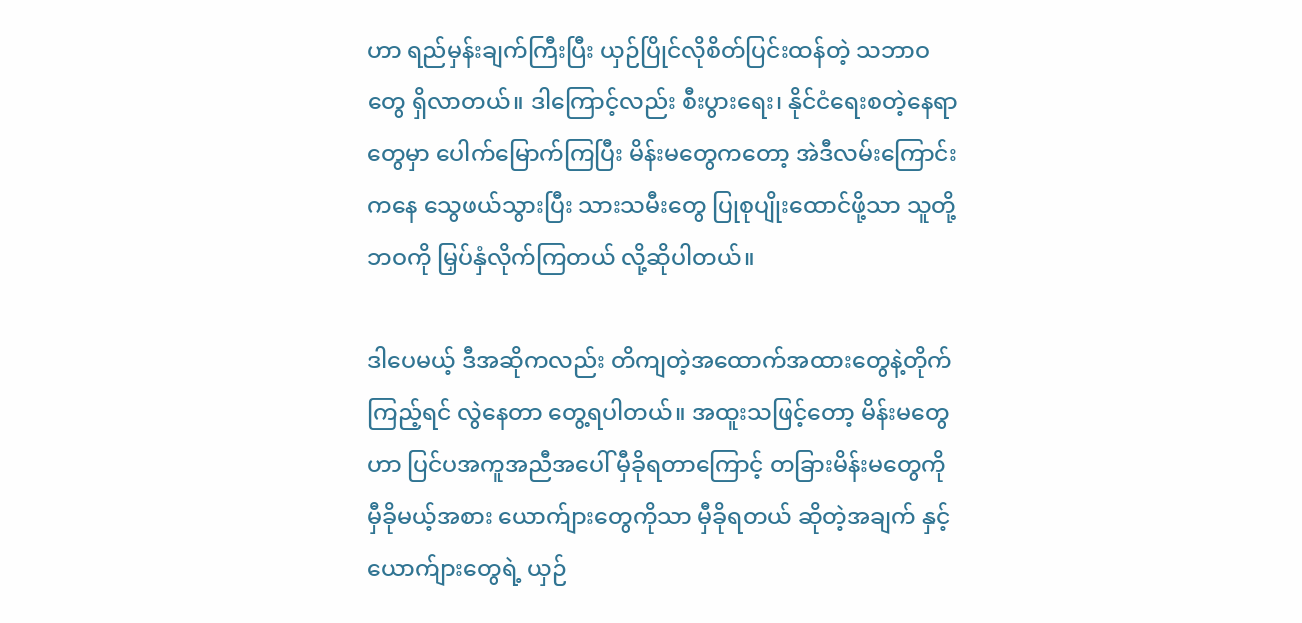ဟာ ရည်မှန်းချက်ကြီးပြီး ယှဉ်ပြိုင်လိုစိတ်ပြင်းထန်တဲ့ သဘာဝတွေ ရှိလာတယ်။ ဒါကြောင့်လည်း စီးပွားရေး၊ နိုင်ငံရေးစတဲ့နေရာတွေမှာ ပေါက်မြောက်ကြပြီး မိန်းမတွေကတော့ အဲဒီလမ်းကြောင်းကနေ သွေဖယ်သွားပြီး သားသမီးတွေ ပြုစုပျိုးထောင်ဖို့သာ သူတို့ဘဝကို မြှပ်နှံလိုက်ကြတယ် လို့ဆိုပါတယ်။

ဒါပေမယ့် ဒီအဆိုကလည်း တိကျတဲ့အထောက်အထားတွေနဲ့တိုက်ကြည့်ရင် လွဲနေတာ တွေ့ရပါတယ်။ အထူးသဖြင့်တော့ မိန်းမတွေဟာ ပြင်ပအကူအညီအပေါ် မှီခိုရတာကြောင့် တခြားမိန်းမတွေကို မှီခိုမယ့်အစား ယောက်ျားတွေကိုသာ မှီခိုရတယ် ဆိုတဲ့အချက် နှင့် ယောက်ျားတွေရဲ့ ယှဉ်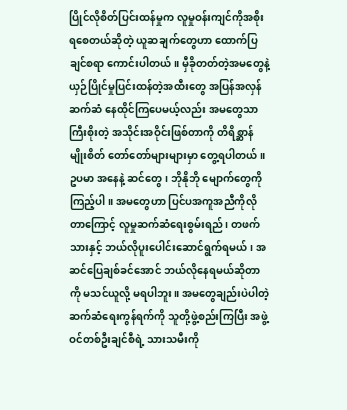ပြိုင်လိုစိတ်ပြင်းထန်မှုက လူမှုဝန်းကျင်ကိုအစိုးရစေတယ်ဆိုတဲ့ ယူဆချက်တွေဟာ ထောက်ပြချင်စရာ ကောင်းပါတယ်။ မှီခိုတတ်တဲ့အမတွေနဲ့ ယှဉ်ပြိုင်မှုပြင်းထန်တဲ့အထီးတွေ အပြန်အလှန် ဆက်ဆံ နေထိုင်ကြပေမယ့်လည်း အမတွေသာကြီးစိုးတဲ့ အသိုင်းအဝိုင်းဖြစ်တာကို တိရိစ္ဆာန်မျိုးစိတ် တော်တော်များများမှာ တွေ့ရပါတယ်။ ဥပမာ အနေနဲ့ ဆင်တွေ၊ ဘိုနိုဘို မျောက်တွေကို ကြည့်ပါ။ အမတွေဟာ ပြင်ပအကူအညီကိုလိုတာကြောင့် လူမှုဆက်ဆံရေးစွမ်းရည်၊ တဖက်သားနှင့် ဘယ်လိုပူးပေါင်းဆောင်ရွက်ရမယ်၊ အဆင်ပြေချစ်ခင်အောင် ဘယ်လိုနေရမယ်ဆိုတာကို မသင်ယူလို့ မရပါဘူး။ အမတွေချည်းပဲပါတဲ့ ဆက်ဆံရေးကွန်ရက်ကို သူတို့ဖွဲ့စည်းကြပြီး အဖွဲ့ဝင်တစ်ဦးချင်စီရဲ့ သားသမီးကို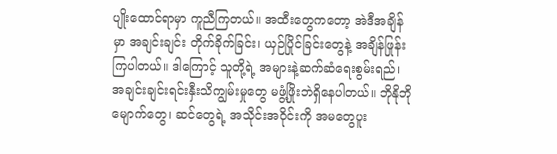ပျိုးထောင်ရာမှာ ကူညီကြတယ်။ အထီးတွေကတော့ အဲဒီအချိန်မှာ အချင်းချင်း တိုက်ခိုက်ခြင်း၊ ယှဉ်ပြိုင်ခြင်းတွေနဲ့ အချိန်ဖြုန်းကြပါတယ်။ ဒါကြောင့် သူတို့ရဲ့ အများနဲ့ဆက်ဆံရေးစွမ်းရည်၊ အချင်းချင်းရင်းနှီးသိကျွမ်းမှုတွေ မဖွံ့ဖြိုးဘဲရှိနေပါတယ်။ ဘိုနိုဘိုမျောက်တွေ၊ ဆင်တွေရဲ့ အသိုင်းအဝိုင်းကို အမတွေပူး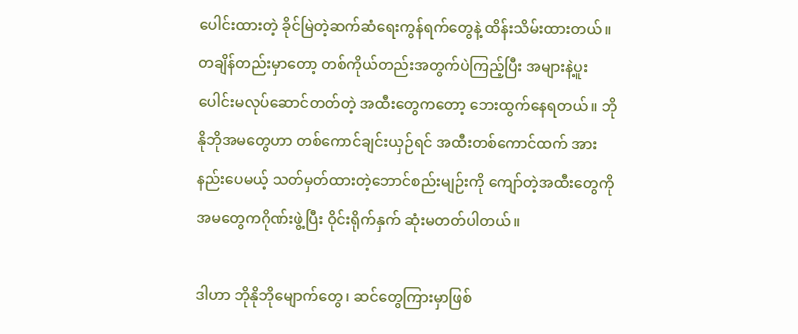ပေါင်းထားတဲ့ ခိုင်မြဲတဲ့ဆက်ဆံရေးကွန်ရက်တွေနဲ့ ထိန်းသိမ်းထားတယ်။ တချိန်တည်းမှာတော့ တစ်ကိုယ်တည်းအတွက်ပဲကြည့်ပြီး အများနဲ့ပူးပေါင်းမလုပ်ဆောင်တတ်တဲ့ အထီးတွေကတော့ ဘေးထွက်နေရတယ်။ ဘိုနိုဘိုအမတွေဟာ တစ်ကောင်ချင်းယှဉ်ရင် အထီးတစ်ကောင်ထက် အားနည်းပေမယ့် သတ်မှတ်ထားတဲ့ဘောင်စည်းမျဉ်းကို ကျော်တဲ့အထီးတွေကို အမတွေကဂိုဏ်းဖွဲ့ပြီး ဝိုင်းရိုက်နှက် ဆုံးမတတ်ပါတယ်။

ဒါဟာ ဘိုနိုဘိုမျောက်တွေ၊ ဆင်တွေကြားမှာဖြစ်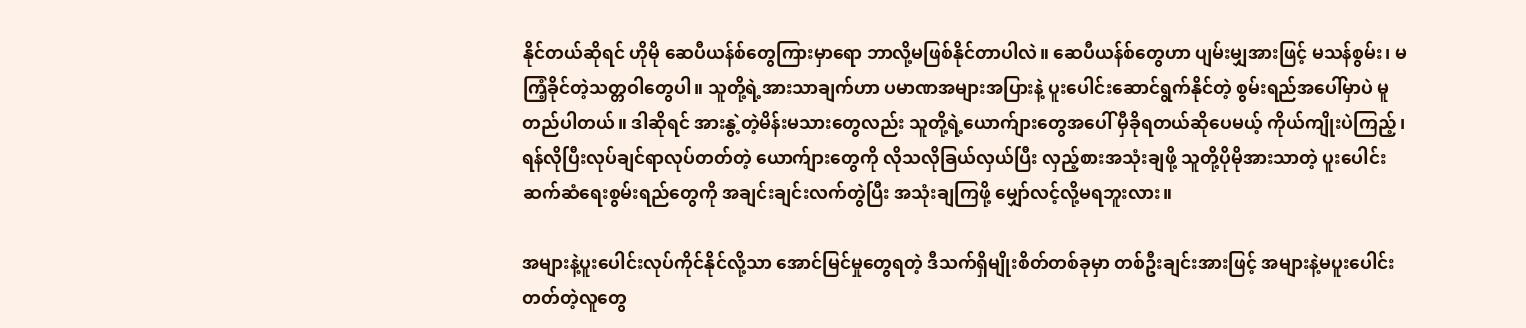နိုင်တယ်ဆိုရင် ဟိုမို ဆေပီယန်စ်တွေကြားမှာရော ဘာလို့မဖြစ်နိုင်တာပါလဲ။ ဆေပီယန်စ်တွေဟာ ပျမ်းမျှအားဖြင့် မသန်စွမ်း၊ မကြံ့ခိုင်တဲ့သတ္တဝါတွေပါ။ သူတို့ရဲ့အားသာချက်ဟာ ပမာဏအများအပြားနဲ့ ပူးပေါင်းဆောင်ရွက်နိုင်တဲ့ စွမ်းရည်အပေါ်မှာပဲ မူတည်ပါတယ်။ ဒါဆိုရင် အားနွဲ့တဲ့မိန်းမသားတွေလည်း သူတို့ရဲ့ယောက်ျားတွေအပေါ် မှီခိုရတယ်ဆိုပေမယ့် ကိုယ်ကျိုးပဲကြည့်၊ ရန်လိုပြီးလုပ်ချင်ရာလုပ်တတ်တဲ့ ယောက်ျားတွေကို လိုသလိုခြယ်လှယ်ပြီး လှည့်စားအသုံးချဖို့ သူတို့ပိုမိုအားသာတဲ့ ပူးပေါင်းဆက်ဆံရေးစွမ်းရည်တွေကို အချင်းချင်းလက်တွဲပြီး အသုံးချကြဖို့ မျှော်လင့်လို့မရဘူးလား။

အများနဲ့ပူးပေါင်းလုပ်ကိုင်နိုင်လို့သာ အောင်မြင်မှုတွေရတဲ့ ဒီသက်ရှိမျိုးစိတ်တစ်ခုမှာ တစ်ဦးချင်းအားဖြင့် အများနဲ့မပူးပေါင်းတတ်တဲ့လူတွေ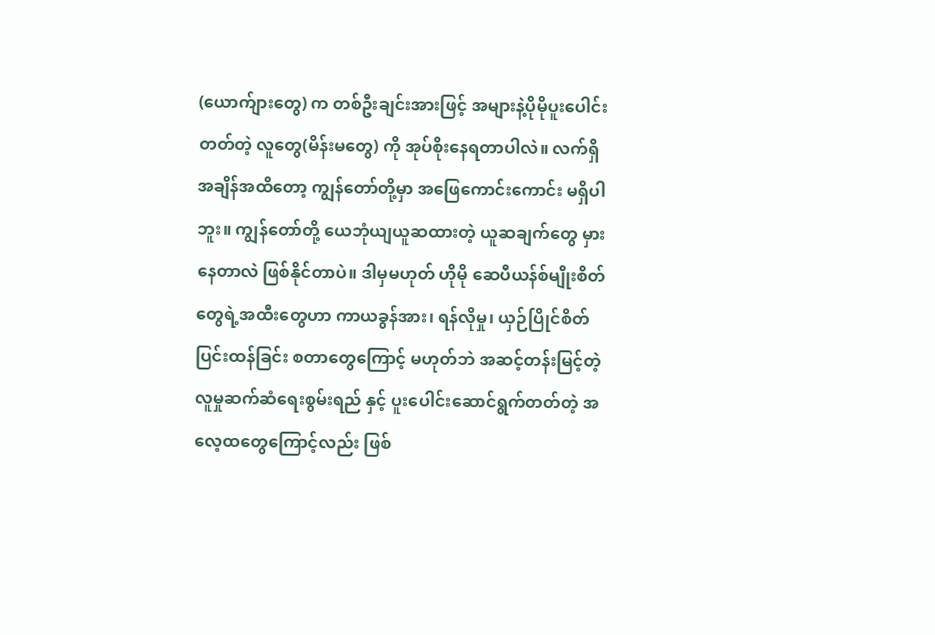(ယောက်ျားတွေ) က တစ်ဦးချင်းအားဖြင့် အများနဲ့ပိုမိုပူးပေါင်းတတ်တဲ့ လူတွေ(မိန်းမတွေ) ကို အုပ်စိုးနေရတာပါလဲ။ လက်ရှိအချိန်အထိတော့ ကျွန်တော်တို့မှာ အဖြေကောင်းကောင်း မရှိပါဘူး။ ကျွန်တော်တို့ ယေဘုံယျယူဆထားတဲ့ ယူဆချက်တွေ မှားနေတာလဲ ဖြစ်နိုင်တာပဲ။ ဒါမှမဟုတ် ဟိုမို ဆေပီယန်စ်မျိုးစိတ်တွေရဲ့အထီးတွေဟာ ကာယခွန်အား၊ ရန်လိုမှု၊ ယှဉ်ပြိုင်စိတ်ပြင်းထန်ခြင်း စတာတွေကြောင့် မဟုတ်ဘဲ အဆင့်တန်းမြင့်တဲ့ လူမှုဆက်ဆံရေးစွမ်းရည် နှင့် ပူးပေါင်းဆောင်ရွက်တတ်တဲ့ အလေ့ထတွေကြောင့်လည်း ဖြစ်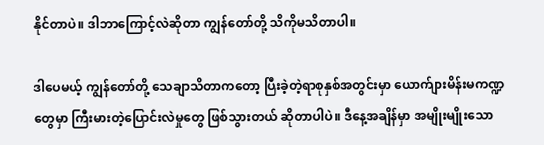နိုင်တာပဲ။ ဒါဘာကြောင့်လဲဆိုတာ ကျွန်တော်တို့ သိကိုမသိတာပါ။

ဒါပေမယ့် ကျွန်တော်တို့ သေချာသိတာကတော့ ပြီးခဲ့တဲ့ရာစုနှစ်အတွင်းမှာ ယောက်ျားမိန်းမကဏ္ဍတွေမှာ ကြီးမားတဲ့ပြောင်းလဲမှုတွေ ဖြစ်သွားတယ် ဆိုတာပါပဲ။ ဒီနေ့အချိန်မှာ အမျိုးမျိုးသော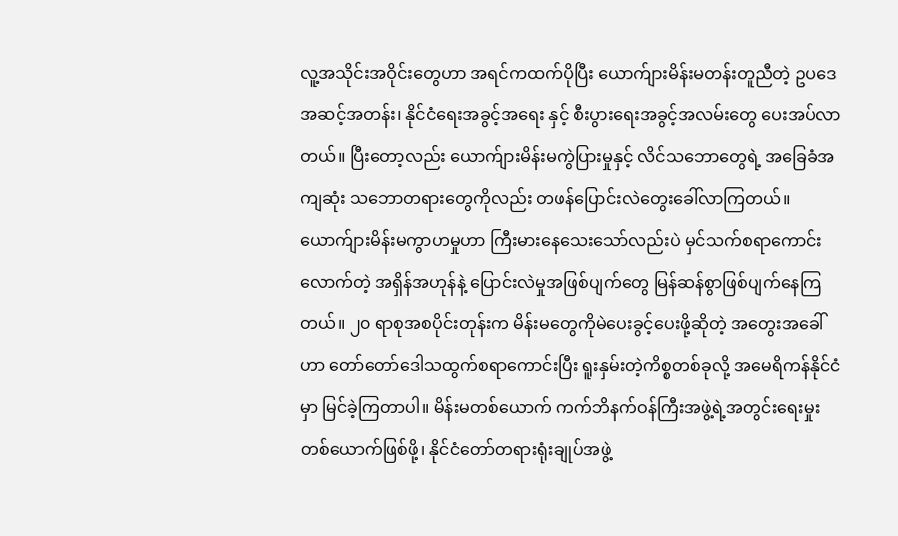လူ့အသိုင်းအဝိုင်းတွေဟာ အရင်ကထက်ပိုပြီး ယောက်ျားမိန်းမတန်းတူညီတဲ့ ဥပဒေအဆင့်အတန်း၊ နိုင်ငံရေးအခွင့်အရေး နှင့် စီးပွားရေးအခွင့်အလမ်းတွေ ပေးအပ်လာတယ်။ ပြီးတော့လည်း ယောက်ျားမိန်းမကွဲပြားမှုနှင့် လိင်သဘောတွေရဲ့ အခြေခံအကျဆုံး သဘောတရားတွေကိုလည်း တဖန်ပြောင်းလဲတွေးခေါ်လာကြတယ်။ ယောက်ျားမိန်းမကွာဟမှုဟာ ကြီးမားနေသေးသော်လည်းပဲ မှင်သက်စရာကောင်းလောက်တဲ့ အရှိန်အဟုန်နဲ့ ပြောင်းလဲမှုအဖြစ်ပျက်တွေ မြန်ဆန်စွာဖြစ်ပျက်နေကြတယ်။ ၂၀ ရာစုအစပိုင်းတုန်းက မိန်းမတွေကိုမဲပေးခွင့်ပေးဖို့ဆိုတဲ့ အတွေးအခေါ်ဟာ တော်တော်ဒေါသထွက်စရာကောင်းပြီး ရူးနှမ်းတဲ့ကိစ္စတစ်ခုလို့ အမေရိကန်နိုင်ငံမှာ မြင်ခဲ့ကြတာပါ။ မိန်းမတစ်ယောက် ကက်ဘိနက်ဝန်ကြီးအဖွဲ့ရဲ့အတွင်းရေးမှုးတစ်ယောက်ဖြစ်ဖို့၊ နိုင်ငံတော်တရားရုံးချုပ်အဖွဲ့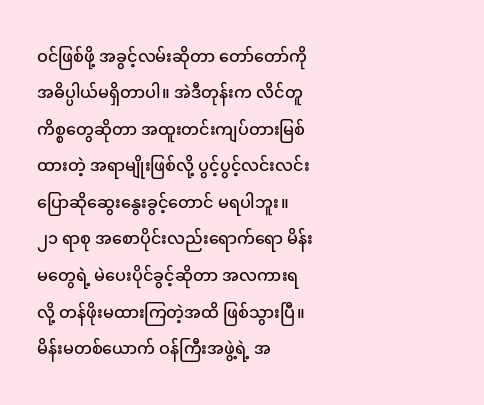ဝင်ဖြစ်ဖို့ အခွင့်လမ်းဆိုတာ တော်တော်ကိုအဓိပ္ပါယ်မရှိတာပါ။ အဲဒီတုန်းက လိင်တူကိစ္စတွေဆိုတာ အထူးတင်းကျပ်တားမြစ်ထားတဲ့ အရာမျိုးဖြစ်လို့ ပွင့်ပွင့်လင်းလင်း ပြောဆိုဆွေးနွေးခွင့်တောင် မရပါဘူး။ ၂၁ ရာစု အစောပိုင်းလည်းရောက်ရော မိန်းမတွေရဲ့ မဲပေးပိုင်ခွင့်ဆိုတာ အလကားရလို့ တန်ဖိုးမထားကြတဲ့အထိ ဖြစ်သွားပြီ။ မိန်းမတစ်ယောက် ဝန်ကြီးအဖွဲ့ရဲ့ အ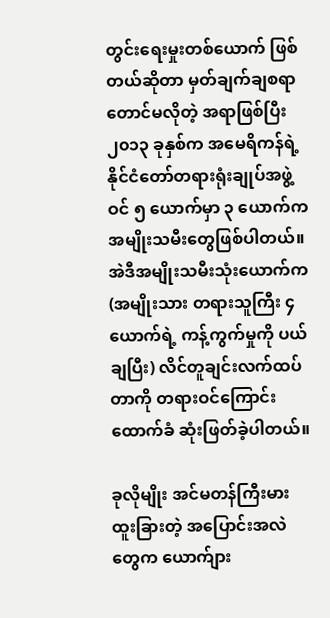တွင်းရေးမှုးတစ်ယောက် ဖြစ်တယ်ဆိုတာ မှတ်ချက်ချစရာတောင်မလိုတဲ့ အရာဖြစ်ပြီး ၂၀၁၃ ခုနှစ်က အမေရိကန်ရဲ့ နိုင်ငံတော်တရားရုံးချုပ်အဖွဲ့ဝင် ၅ ယောက်မှာ ၃ ယောက်က အမျိုးသမီးတွေဖြစ်ပါတယ်။ အဲဒီအမျိုးသမီးသုံးယောက်က (အမျိုးသား တရားသူကြီး ၄ ယောက်ရဲ့ ကန့်ကွက်မှုကို ပယ်ချပြီး) လိင်တူချင်းလက်ထပ်တာကို တရားဝင်ကြောင်းထောက်ခံ ဆုံးဖြတ်ခဲ့ပါတယ်။

ခုလိုမျိုး အင်မတန်ကြီးမားထူးခြားတဲ့ အပြောင်းအလဲတွေက ယောက်ျား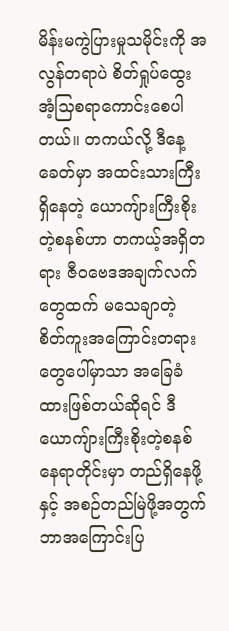မိန်းမကွဲပြားမှုသမိုင်းကို အလွန်တရာပဲ စိတ်ရှုပ်ထွေးအံ့သြစရာကောင်းစေပါတယ်။ တကယ်လို့ ဒီနေ့ခေတ်မှာ အထင်းသားကြီးရှိနေတဲ့ ယောကျ်ားကြီးစိုးတဲ့စနစ်ဟာ တကယ့်အရှိတရား ဇီဝဗေဒအချက်လက်တွေထက် မသေချာတဲ့ စိတ်ကူးအကြောင်းတရားတွေပေါ်မှာသာ အခြေခံထားဖြစ်တယ်ဆိုရင် ဒီယောကျ်ားကြီးစိုးတဲ့စနစ် နေရာတိုင်းမှာ တည်ရှိနေဖို့ နှင့် အစဉ်တည်မြဲဖို့အတွက် ဘာအကြောင်းပြ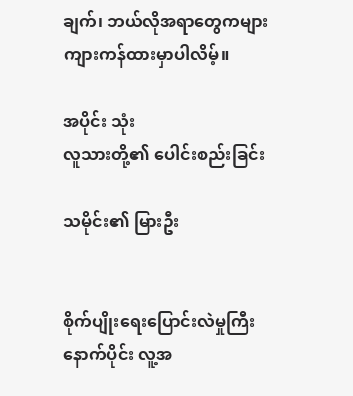ချက်၊ ဘယ်လိုအရာတွေကများ ကျားကန်ထားမှာပါလိမ့်။

အပိုင်း သုံး
လူသားတို့၏ ပေါင်းစည်းခြင်း

သမိုင်း၏ မြားဦး


စိုက်ပျိုးရေးပြောင်းလဲမှုကြီးနောက်ပိုင်း လူ့အ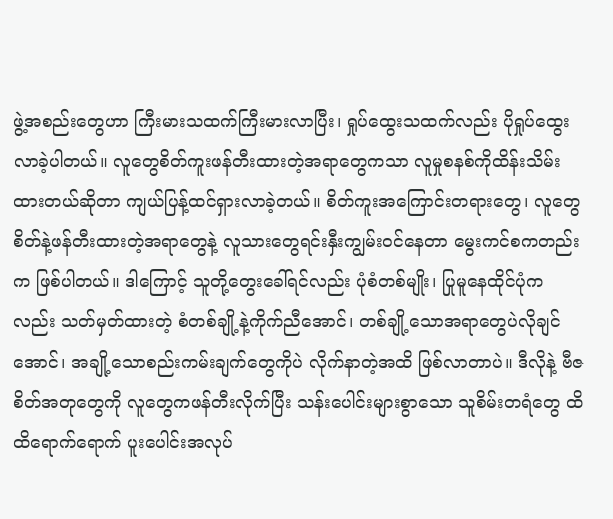ဖွဲ့အစည်းတွေဟာ ကြီးမားသထက်ကြီးမားလာပြီး၊ ရှုပ်ထွေးသထက်လည်း ပိုရှုပ်ထွေးလာခဲ့ပါတယ်။ လူတွေစိတ်ကူးဖန်တီးထားတဲ့အရာတွေကသာ လူမှုစနစ်ကိုထိန်းသိမ်းထားတယ်ဆိုတာ ကျယ်ပြန့်ထင်ရှားလာခဲ့တယ်။ စိတ်ကူးအကြောင်းတရားတွေ၊ လူတွေစိတ်နဲ့ဖန်တီးထားတဲ့အရာတွေနဲ့ လူသားတွေရင်းနှီးကျွမ်းဝင်နေတာ မွေးကင်စကတည်းက ဖြစ်ပါတယ်။ ဒါကြောင့် သူတို့တွေးခေါ်ရင်လည်း ပုံစံတစ်မျိုး၊ ပြုမူနေထိုင်ပုံကလည်း သတ်မှတ်ထားတဲ့ စံတစ်ချို့နဲ့ကိုက်ညီအောင်၊ တစ်ချို့သောအရာတွေပဲလိုချင်အောင်၊ အချို့သောစည်းကမ်းချက်တွေကိုပဲ လိုက်နာတဲ့အထိ ဖြစ်လာတာပဲ။ ဒီလိုနဲ့ ဗီဇစိတ်အတုတွေကို လူတွေကဖန်တီးလိုက်ပြီး သန်းပေါင်းများစွာသော သူစိမ်းတရံတွေ ထိထိရောက်ရောက် ပူးပေါင်းအလုပ်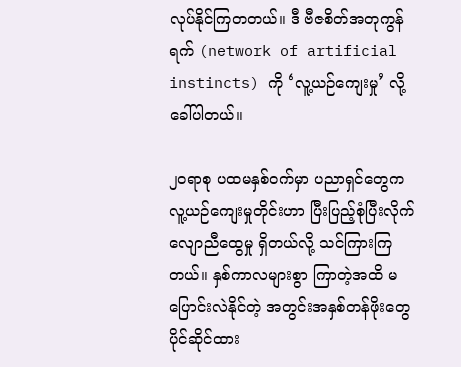လုပ်နိုင်ကြတတယ်။ ဒီ ဗီဇစိတ်အတုကွန်ရက် (network of artificial instincts) ကို ‘လူ့ယဉ်ကျေးမှု’ လို့ ခေါ်ပါတယ်။

၂၀ရာစု ပထမနှစ်ဝက်မှာ ပညာရှင်တွေက လူ့ယဉ်ကျေးမှုတိုင်းဟာ ပြီးပြည့်စုံပြီးလိုက်လျောညီထွေမှု ရှိတယ်လို့ သင်ကြားကြတယ်။ နှစ်ကာလများစွာ ကြာတဲ့အထိ မပြောင်းလဲနိုင်တဲ့ အတွင်းအနှစ်တန်ဖိုးတွေ ပိုင်ဆိုင်ထား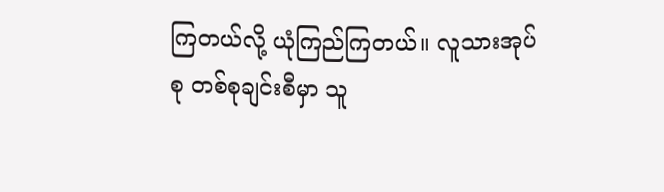ကြတယ်လို့ ယုံကြည်ကြတယ်။ လူသားအုပ်စု တစ်စုချင်းစီမှာ သူ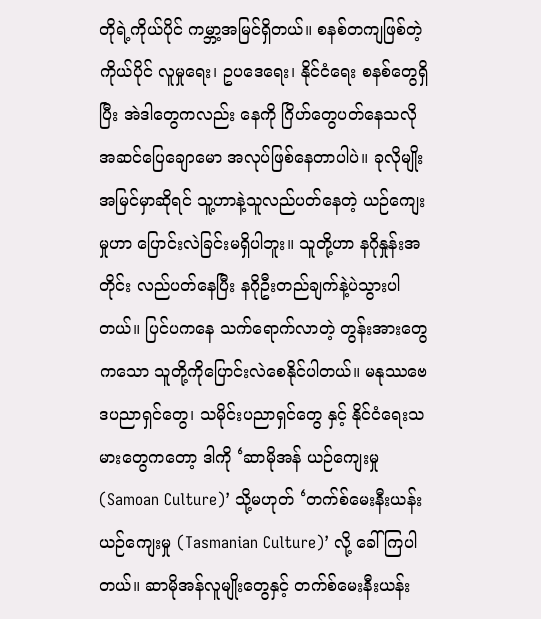တိုရဲ့ကိုယ်ပိုင် ကမ္ဘာ့အမြင်ရှိတယ်။ စနစ်တကျဖြစ်တဲ့ ကိုယ်ပိုင် လူမှုရေး၊ ဥပဒေရေး၊ နိုင်ငံရေး စနစ်တွေရှိပြီး အဲဒါတွေကလည်း နေကို ဂြိဟ်တွေပတ်နေသလို အဆင်ပြေချောမော အလုပ်ဖြစ်နေတာပါပဲ။ ခုလိုမျိုးအမြင်မှာဆိုရင် သူ့ဟာနဲ့သူလည်ပတ်နေတဲ့ ယဉ်ကျေးမှုဟာ ပြောင်းလဲခြင်းမရှိပါဘူး။ သူတို့ဟာ နဂိုနှုန်းအတိုင်း လည်ပတ်နေပြီး နဂိုဦးတည်ချက်နဲ့ပဲသွားပါတယ်။ ပြင်ပကနေ သက်ရောက်လာတဲ့ တွန်းအားတွေကသော သူတို့ကိုပြောင်းလဲစေနိုင်ပါတယ်။ မနုဿဗေဒပညာရှင်တွေ၊ သမိုင်းပညာရှင်တွေ နှင့် နိုင်ငံရေးသမားတွေကတော့ ဒါကို ‘ဆာမိုအန် ယဉ်ကျေးမှု (Samoan Culture)’ သို့မဟုတ် ‘တက်စ်မေးနီးယန်း ယဉ်ကျေးမှု (Tasmanian Culture)’ လို့ ခေါ်ကြပါတယ်။ ဆာမိုအန်လူမျိုးတွေနှင့် တက်စ်မေးနီးယန်း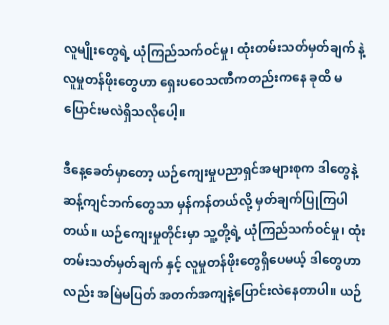လူမျိုးတွေရဲ့ ယုံကြည်သက်ဝင်မှု၊ ထုံးတမ်းသတ်မှတ်ချက် နဲ့ လူမှုတန်ဖိုးတွေဟာ ရှေးပဝေသဏီကတည်းကနေ ခုထိ မပြောင်းမလဲရှိသလိုပေါ့။

ဒီနေ့ခေတ်မှာတော့ ယဉ်ကျေးမှုပညာရှင်အများစုက ဒါတွေနဲ့ဆန့်ကျင်ဘက်တွေသာ မှန်ကန်တယ်လို့ မှတ်ချက်ပြုကြပါတယ်။ ယဉ်ကျေးမှုတိုင်းမှာ သူ့တို့ရဲ့ ယုံကြည်သက်ဝင်မှု၊ ထုံးတမ်းသတ်မှတ်ချက် နှင့် လူမှုတန်ဖိုးတွေရှိပေမယ့် ဒါတွေဟာလည်း အမြဲမပြတ် အတက်အကျနဲ့ပြောင်းလဲနေတာပါ။ ယဉ်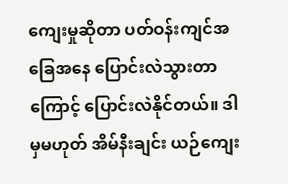ကျေးမှုဆိုတာ ပတ်ဝန်းကျင်အခြေအနေ ပြောင်းလဲသွားတာကြောင့် ပြောင်းလဲနိုင်တယ်။ ဒါမှမဟုတ် အိမ်နီးချင်း ယဉ်ကျေး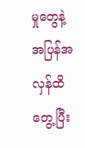မှုတွေနဲ့ အပြန်အလှန်ထိတွေ့ပြီး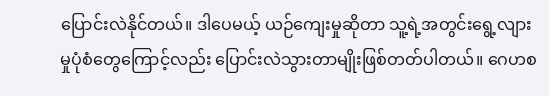ပြောင်းလဲနိုင်တယ်။ ဒါပေမယ့် ယဉ်ကျေးမှုဆိုတာ သူ့ရဲ့အတွင်းရွေ့လျားမှုပုံစံတွေကြောင့်လည်း ပြောင်းလဲသွားတာမျိုးဖြစ်တတ်ပါတယ်။ ဂေဟစ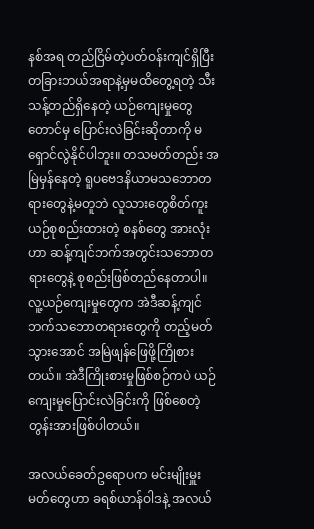နစ်အရ တည်ငြိမ်တဲ့ပတ်ဝန်းကျင်ရှိပြီး တခြားဘယ်အရာနဲ့မှမထိတွေ့ရတဲ့ သီးသန့်တည်ရှိနေတဲ့ ယဉ်ကျေးမှုတွေတောင်မှ ပြောင်းလဲခြင်းဆိုတာကို မရှောင်လွဲနိုင်ပါဘူး။ တသမတ်တည်း အမြဲမှန်နေတဲ့ ရူပဗေဒနိယာမသဘောတရားတွေနဲ့မတူဘဲ လူသားတွေစိတ်ကူးယဉ်စုစည်းထားတဲ့ စနစ်တွေ အားလုံးဟာ ဆန့်ကျင်ဘက်အတွင်းသဘောတရားတွေနဲ့ စုစည်းဖြစ်တည်နေတာပါ။ လူ့ယဉ်ကျေးမှုတွေက အဲဒီဆန့်ကျင်ဘက်သဘောတရားတွေကို တည့်မတ်သွားအောင် အမြဲဖျန်ဖြေဖို့ကြိုစားတယ်။ အဲဒီကြိုးစားမှုဖြစ်စဉ်ကပဲ ယဉ်ကျေးမှုပြောင်းလဲခြင်းကို ဖြစ်စေတဲ့တွန်းအားဖြစ်ပါတယ်။

အလယ်ခေတ်ဥရောပက မင်းမျိုးမှူးမတ်တွေဟာ ခရစ်ယာန်ဝါဒနဲ့ အလယ်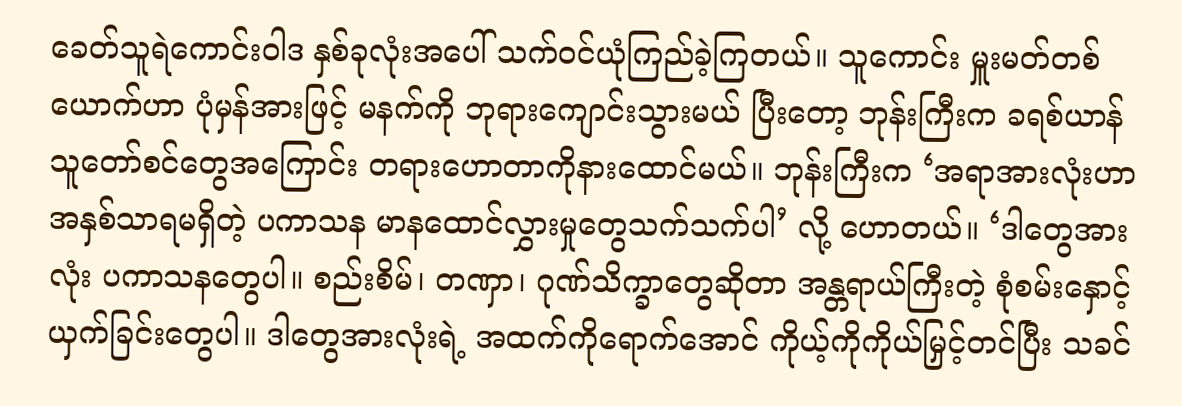ခေတ်သူရဲကောင်းဝါဒ နှစ်ခုလုံးအပေါ် သက်ဝင်ယုံကြည်ခဲ့ကြတယ်။ သူကောင်း မှူးမတ်တစ်ယောက်ဟာ ပုံမှန်အားဖြင့် မနက်ကို ဘုရားကျောင်းသွားမယ် ပြီးတော့ ဘုန်းကြီးက ခရစ်ယာန် သူတော်စင်တွေအကြောင်း တရားဟောတာကိုနားထောင်မယ်။ ဘုန်းကြီးက ‘အရာအားလုံးဟာ အနှစ်သာရမရှိတဲ့ ပကာသန မာနထောင်လွှားမှုတွေသက်သက်ပါ’ လို့ ဟောတယ်။ ‘ဒါတွေအားလုံး ပကာသနတွေပါ။ စည်းစိမ်၊ တဏှာ၊ ဂုဏ်သိက္ခာတွေဆိုတာ အန္တရာယ်ကြီးတဲ့ စုံစမ်းနှောင့်ယှက်ခြင်းတွေပါ။ ဒါတွေအားလုံးရဲ့ အထက်ကိုရောက်အောင် ကိုယ့်ကိုကိုယ်မြှင့်တင်ပြီး သခင်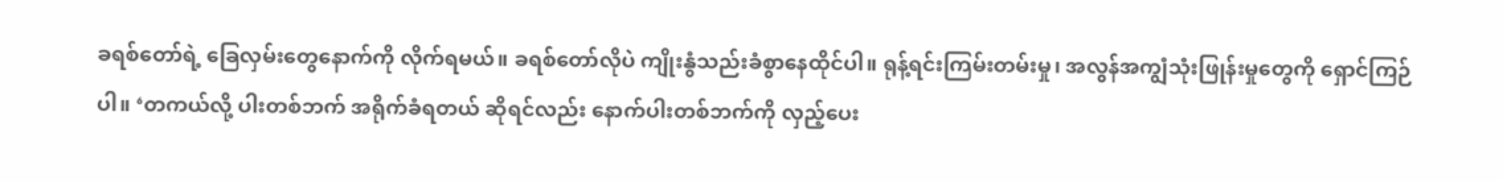ခရစ်တော်ရဲ့ ခြေလှမ်းတွေနောက်ကို လိုက်ရမယ်။ ခရစ်တော်လိုပဲ ကျိုးနွံသည်းခံစွာနေထိုင်ပါ။ ရုန့်ရင်းကြမ်းတမ်းမှု၊ အလွန်အကျွံသုံးဖြုန်းမှုတွေကို ရှောင်ကြဉ်ပါ။ ‘တကယ်လို့ ပါးတစ်ဘက် အရိုက်ခံရတယ် ဆိုရင်လည်း နောက်ပါးတစ်ဘက်ကို လှည့်ပေး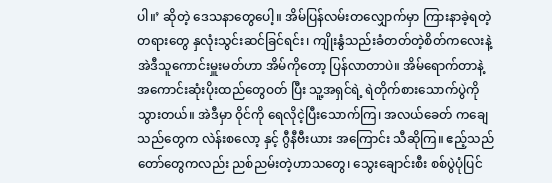ပါ။’ ဆိုတဲ့ ဒေသနာတွေပေါ့။ အိမ်ပြန်လမ်းတလျှောက်မှာ ကြားနာခဲ့ရတဲ့ တရားတွေ နှလုံးသွင်းဆင်ခြင်ရင်း၊ ကျိုးနွံသည်းခံတတ်တဲ့စိတ်ကလေးနဲ့ အဲဒီသူကောင်းမှူးမတ်ဟာ အိမ်ကိုတော့ ပြန်လာတာပဲ။ အိမ်ရောက်တာနဲ့ အကောင်းဆုံးပိုးထည်တွေဝတ် ပြီး သူ့အရှင်ရဲ့ ရဲတိုက်စားသောက်ပွဲကို သွားတယ်။ အဲဒီမှာ ဝိုင်ကို ရေလိုငဲ့ပြီးသောက်ကြ၊ အလယ်ခေတ် ကချေသည်တွေက လဲန်းစလော့ နှင့် ဂွီနီဗီးယား အကြောင်း သီဆိုကြ။ ဧည့်သည်တော်တွေကလည်း ညစ်ညမ်းတဲ့ဟာသတွေ၊ သွေးချောင်းစီး စစ်ပွဲပုံပြင်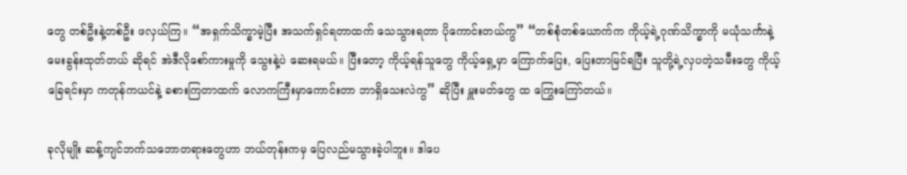တွေ တစ်ဦးနဲ့တစ်ဦး ဖလှယ်ကြ။ “အရှက်သိက္ခာမဲ့ပြီး အသက်ရှင်ရတာထက် သေသွားရတာ ပိုကောင်းတယ်ကွ” “တစ်စုံတစ်ယောက်က ကိုယ့်ရဲ့ဂုဏ်သိက္ခာကို မယုံသင်္ကာနဲ့ မေးခွန်းထုတ်တယ် ဆိုရင် အဲဒီလိုစော်ကားမှုကို သွေးနဲ့ပဲ ဆေးရမယ်။ ပြီးတော့ ကိုယ့်ရန်သူတွေ ကိုယ့်ရှေ့မှာ ကြောက်ပြေး, ပြေးတာမြင်ရပြီး သူတို့ရဲ့လှပတဲ့သမီးတွေ ကိုယ့်ခြေရင်းမှာ ကတုန်ကယင်နဲ့ ခစားကြတာထက် လောကကြီးမှာကောင်းတာ ဘာရှိသေးလဲကွ” ဆိုပြီး မှူးမတ်တွေ ထ ကြွေးကြော်တယ်။

ခုလိုမျိုး ဆန့်ကျင်ဘက်သဘောတရားတွေဟာ ဘယ်တုန်းကမှ ပြေလည်မသွားခဲ့ပါဘူး။ ဒါပေ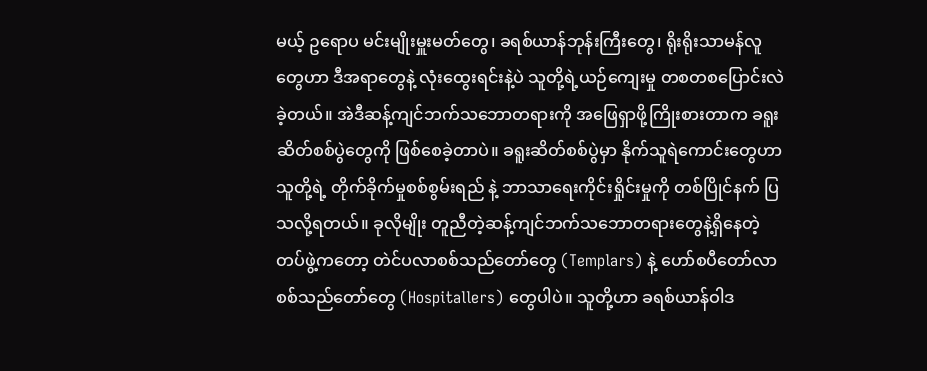မယ့် ဥရောပ မင်းမျိုးမှူးမတ်တွေ၊ ခရစ်ယာန်ဘုန်းကြီးတွေ၊ ရိုးရိုးသာမန်လူတွေဟာ ဒီအရာတွေနဲ့ လုံးထွေးရင်းနဲ့ပဲ သူတို့ရဲ့ယဉ်ကျေးမှု တစတစပြောင်းလဲခဲ့တယ်။ အဲဒီဆန့်ကျင်ဘက်သဘောတရားကို အဖြေရှာဖို့ကြိုးစားတာက ခရူးဆိတ်စစ်ပွဲတွေကို ဖြစ်စေခဲ့တာပဲ။ ခရူးဆိတ်စစ်ပွဲမှာ နိုက်သူရဲကောင်းတွေဟာ သူတို့ရဲ့ တိုက်ခိုက်မှုစစ်စွမ်းရည် နဲ့ ဘာသာရေးကိုင်းရှိုင်းမှုကို တစ်ပြိုင်နက် ပြသလို့ရတယ်။ ခုလိုမျိုး တူညီတဲ့ဆန့်ကျင်ဘက်သဘောတရားတွေနဲ့ရှိနေတဲ့ တပ်ဖွဲ့ကတော့ တဲင်ပလာစစ်သည်တော်တွေ (Templars) နဲ့ ဟော်စပီတော်လာ စစ်သည်တော်တွေ (Hospitallers) တွေပါပဲ။ သူတို့ဟာ ခရစ်ယာန်ဝါဒ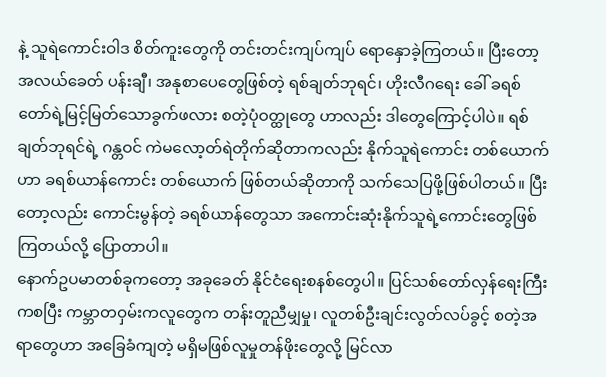နဲ့ သူရဲကောင်းဝါဒ စိတ်ကူးတွေကို တင်းတင်းကျပ်ကျပ် ရောနှောခဲ့ကြတယ်။ ပြီးတော့ အလယ်ခေတ် ပန်းချီ၊ အနုစာပေတွေဖြစ်တဲ့ ရစ်ချတ်ဘုရင်၊ ဟိုးလီဂရေး ခေါ် ခရစ်တော်ရဲ့မြင့်မြတ်သောခွက်ဖလား စတဲ့ပုံဝတ္ထုတွေ ဟာလည်း ဒါတွေကြောင့်ပါပဲ။ ရစ်ချတ်ဘုရင်ရဲ့ ဂန္တဝင် ကဲမလော့တ်ရဲတိုက်ဆိုတာကလည်း နိုက်သူရဲကောင်း တစ်ယောက်ဟာ ခရစ်ယာန်ကောင်း တစ်ယောက် ဖြစ်တယ်ဆိုတာကို သက်သေပြဖို့ဖြစ်ပါတယ်။ ပြီးတော့လည်း ကောင်းမွန်တဲ့ ခရစ်ယာန်တွေသာ အကောင်းဆုံးနိုက်သူရဲ့ကောင်းတွေဖြစ်ကြတယ်လို့ ပြောတာပါ။
နောက်ဥပမာတစ်ခုကတော့ အခုခေတ် နိုင်ငံရေးစနစ်တွေပါ။ ပြင်သစ်တော်လှန်ရေးကြီးကစပြီး ကမ္ဘာတဝှမ်းကလူတွေက တန်းတူညီမျှမှု၊ လူတစ်ဦးချင်းလွတ်လပ်ခွင့် စတဲ့အရာတွေဟာ အခြေခံကျတဲ့ မရှိမဖြစ်လူမှုတန်ဖိုးတွေလို့ မြင်လာ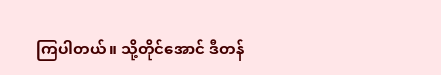ကြပါတယ်။ သို့တိုင်အောင် ဒီတန်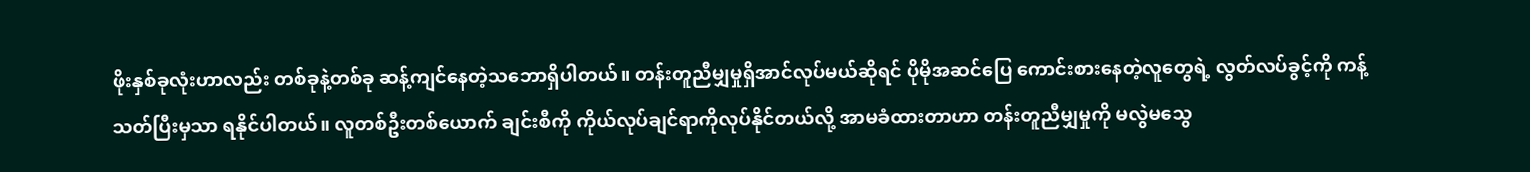ဖိုးနှစ်ခုလုံးဟာလည်း တစ်ခုနဲ့တစ်ခု ဆန့်ကျင်နေတဲ့သဘောရှိပါတယ်။ တန်းတူညီမျှမှုရှိအာင်လုပ်မယ်ဆိုရင် ပိုမိုအဆင်ပြေ ကောင်းစားနေတဲ့လူတွေရဲ့ လွတ်လပ်ခွင့်ကို ကန့်သတ်ပြီးမှသာ ရနိုင်ပါတယ်။ လူတစ်ဦးတစ်ယောက် ချင်းစီကို ကိုယ်လုပ်ချင်ရာကိုလုပ်နိုင်တယ်လို့ အာမခံထားတာဟာ တန်းတူညီမျှမှုကို မလွဲမသွေ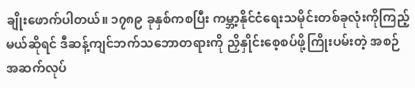ချိုးဖောက်ပါတယ်။ ၁၇၈၉ ခုနှစ်ကစပြီး ကမ္ဘာ့နိုင်ငံရေးသမိုင်းတစ်ခုလုံးကိုကြည့်မယ်ဆိုရင် ဒီဆန့်ကျင်ဘက်သဘောတရားကို ညှိနှိုင်းစေ့စပ်ဖို့ကြိုးပမ်းတဲ့ အစဉ်အဆက်လုပ်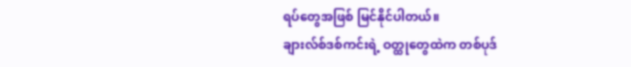ရပ်တွေအဖြစ် မြင်နိုင်ပါတယ်။
ချားလ်စ်ဒစ်ကင်းရဲ့ ဝတ္ထုတွေထဲက တစ်ပုဒ်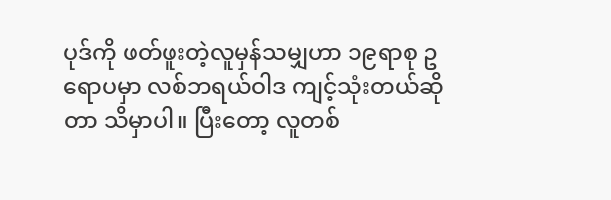ပုဒ်ကို ဖတ်ဖူးတဲ့လူမှန်သမျှဟာ ၁၉ရာစု ဥရောပမှာ လစ်ဘရယ်ဝါဒ ကျင့်သုံးတယ်ဆိုတာ သိမှာပါ။ ပြီးတော့ လူတစ်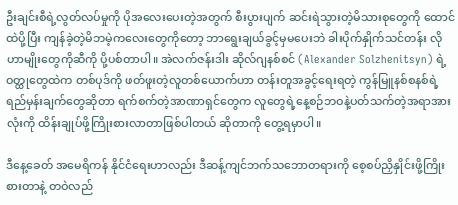ဦးချင်းစီရဲ့လွတ်လပ်မှုကို ပိုအလေးပေးတဲ့အတွက် စီးပွားပျက် ဆင်းရဲသွားတဲ့မိသားစုတွေကို ထောင်ထဲပို့ပြီး ကျန်ခဲ့တဲ့မိဘမဲ့ကလေးတွေကိုတော့ ဘာရွေးချယ်ခွင့်မှမပေးဘဲ ခါးပိုက်နှိုက်သင်တန်း လိုဟာမျိုးတွေကိုဆီကို ပို့ပစ်တာပါ။ အဲလက်ဇန်းဒါး ဆိုလ်ဂျနစ်စင် (Alexander Solzhenitsyn) ရဲ့ဝတ္ထုတွေထဲက တစ်ပုဒ်ကို ဖတ်ဖူးတဲ့လူတစ်ယောက်ဟာ တန်းတူအခွင့်ရေးရတဲ့ ကွန်မြူနစ်စနစ်ရဲ့ ရည်မှန်းချက်တွေဆိုတာ ရက်စက်တဲ့အာဏာရှင်တွေက လူတွေရဲ့နေ့စဉ်ဘဝနဲ့ပတ်သက်တဲ့အရာအားလုံးကို ထိန်းချုပ်ဖို့ကြိုးစားလာတာဖြစ်ပါတယ် ဆိုတာကို တွေ့ရမှာပါ။

ဒီနေ့ခေတ် အမေရိကန် နိုင်ငံရေးဟာလည်း ဒီဆန့်ကျင်ဘက်သဘောတရားကို စေ့စပ်ညှိနှိုင်းဖို့ကြိုးစားတာနဲ့ တဝဲလည်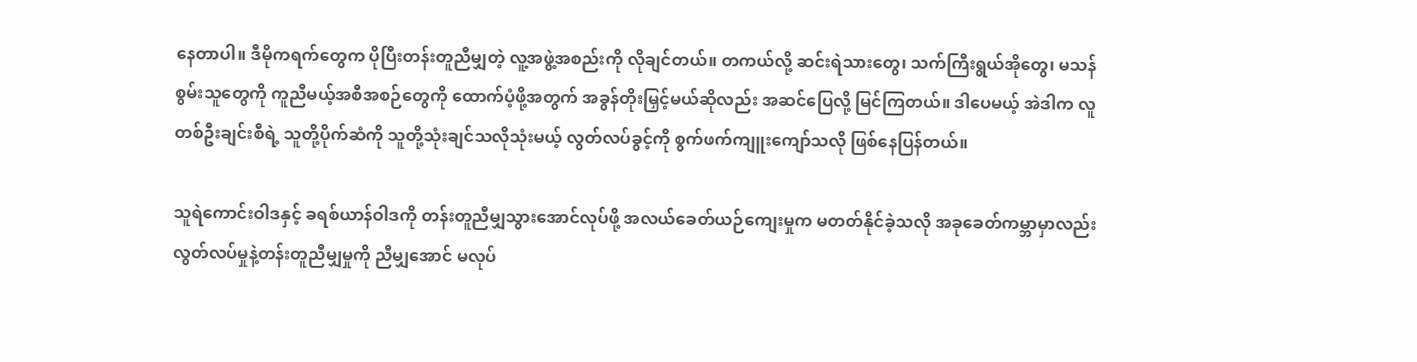နေတာပါ။ ဒီမိုကရက်တွေက ပိုပြီးတန်းတူညီမျှတဲ့ လူ့အဖွဲ့အစည်းကို လိုချင်တယ်။ တကယ်လို့ ဆင်းရဲသားတွေ၊ သက်ကြီးရွယ်အိုတွေ၊ မသန်စွမ်းသူတွေကို ကူညီမယ့်အစီအစဉ်တွေကို ထောက်ပံ့ဖို့အတွက် အခွန်တိုးမြှင့်မယ်ဆိုလည်း အဆင်ပြေလို့ မြင်ကြတယ်။ ဒါပေမယ့် အဲဒါက လူတစ်ဦးချင်းစီရဲ့ သူတို့ပိုက်ဆံကို သူတို့သုံးချင်သလိုသုံးမယ့် လွတ်လပ်ခွင့်ကို စွက်ဖက်ကျူးကျော်သလို ဖြစ်နေပြန်တယ်။

သူရဲကောင်းဝါဒနှင့် ခရစ်ယာန်ဝါဒကို တန်းတူညီမျှသွားအောင်လုပ်ဖို့ အလယ်ခေတ်ယဉ်ကျေးမှုက မတတ်နိုင်ခဲ့သလို အခုခေတ်ကမ္ဘာမှာလည်း လွတ်လပ်မှုနဲ့တန်းတူညီမျှမှုကို ညီမျှအောင် မလုပ်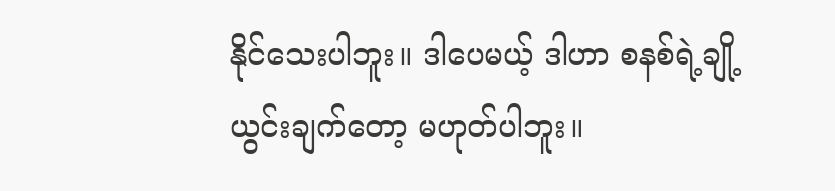နိုင်သေးပါဘူး။ ဒါပေမယ့် ဒါဟာ စနစ်ရဲ့ချို့ယွင်းချက်တော့ မဟုတ်ပါဘူး။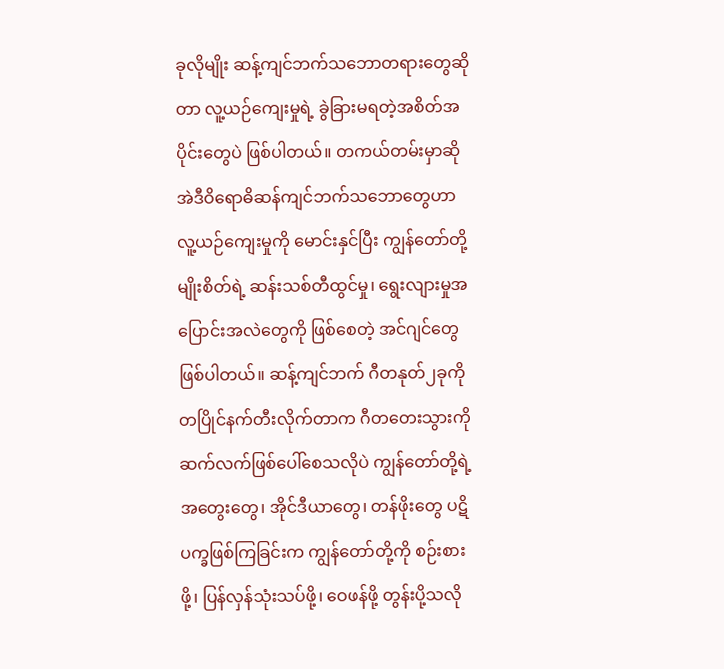ခုလိုမျိုး ဆန့်ကျင်ဘက်သဘောတရားတွေဆိုတာ လူ့ယဉ်ကျေးမှုရဲ့ ခွဲခြားမရတဲ့အစိတ်အပိုင်းတွေပဲ ဖြစ်ပါတယ်။ တကယ်တမ်းမှာဆို အဲဒီဝိရောဓိဆန်ကျင်ဘက်သဘောတွေဟာ လူ့ယဉ်ကျေးမှုကို မောင်းနှင်ပြီး ကျွန်တော်တို့မျိုးစိတ်ရဲ့ ဆန်းသစ်တီထွင်မှု၊ ရွေးလျားမှုအပြောင်းအလဲတွေကို ဖြစ်စေတဲ့ အင်ဂျင်တွေဖြစ်ပါတယ်။ ဆန့်ကျင်ဘက် ဂီတနုတ်၂ခုကို တပြိုင်နက်တီးလိုက်တာက ဂီတတေးသွားကို ဆက်လက်ဖြစ်ပေါ်စေသလိုပဲ ကျွန်တော်တို့ရဲ့ အတွေးတွေ၊ အိုင်ဒီယာတွေ၊ တန်ဖိုးတွေ ပဋိပက္ခဖြစ်ကြခြင်းက ကျွန်တော်တို့ကို စဉ်းစားဖို့၊ ပြန်လှန်သုံးသပ်ဖို့၊ ဝေဖန်ဖို့ တွန်းပို့သလို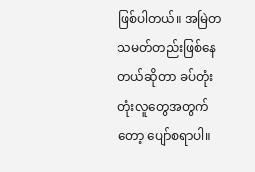ဖြစ်ပါတယ်။ အမြဲတသမတ်တည်းဖြစ်နေတယ်ဆိုတာ ခပ်တုံးတုံးလူတွေအတွက်တော့ ပျော်စရာပါ။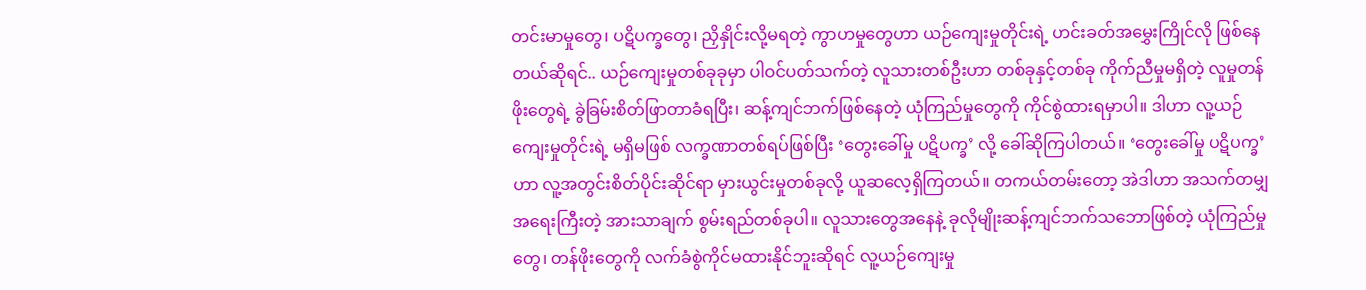တင်းမာမှုတွေ၊ ပဋိပက္ခတွေ၊ ညှိနှိုင်းလို့မရတဲ့ ကွာဟမှုတွေဟာ ယဉ်ကျေးမှုတိုင်းရဲ့ ဟင်းခတ်အမွှေးကြိုင်လို ဖြစ်နေတယ်ဆိုရင်.. ယဉ်ကျေးမှုတစ်ခုခုမှာ ပါဝင်ပတ်သက်တဲ့ လူသားတစ်ဦးဟာ တစ်ခုနှင့်တစ်ခု ကိုက်ညီမှုမရှိတဲ့ လူမှုတန်ဖိုးတွေရဲ့ ခွဲခြမ်းစိတ်ဖြာတာခံရပြီး၊ ဆန့်ကျင်ဘက်ဖြစ်နေတဲ့ ယုံကြည်မှုတွေကို ကိုင်စွဲထားရမှာပါ။ ဒါဟာ လူ့ယဉ်ကျေးမှုတိုင်းရဲ့ မရှိမဖြစ် လက္ခဏာတစ်ရပ်ဖြစ်ပြီး ‘တွေးခေါ်မှု ပဋိပက္ခ’ လို့ ခေါ်ဆိုကြပါတယ်။ ‘တွေးခေါ်မှု ပဋိပက္ခ’ ဟာ လူ့အတွင်းစိတ်ပိုင်းဆိုင်ရာ မှားယွင်းမှုတစ်ခုလို့ ယူဆလေ့ရှိကြတယ်။ တကယ်တမ်းတော့ အဲဒါဟာ အသက်တမျှအရေးကြီးတဲ့ အားသာချက် စွမ်းရည်တစ်ခုပါ။ လူသားတွေအနေနဲ့ ခုလိုမျိုးဆန့်ကျင်ဘက်သဘောဖြစ်တဲ့ ယုံကြည်မှုတွေ၊ တန်ဖိုးတွေကို လက်ခံစွဲကိုင်မထားနိုင်ဘူးဆိုရင် လူ့ယဉ်ကျေးမှု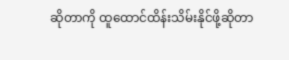ဆိုတာကို ထူထောင်ထိန်းသိမ်းနိုင်ဖို့ဆိုတာ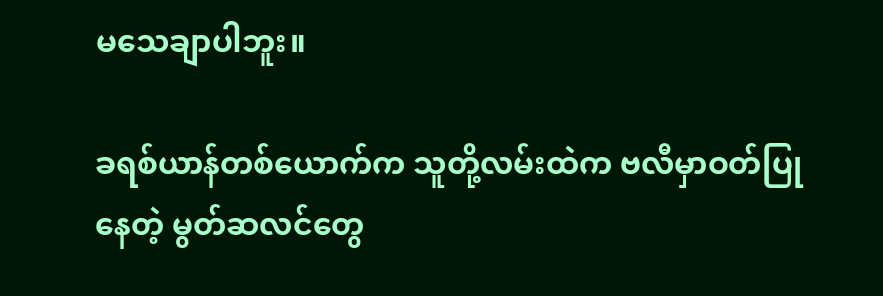မသေချာပါဘူး။

ခရစ်ယာန်တစ်ယောက်က သူတို့လမ်းထဲက ဗလီမှာဝတ်ပြုနေတဲ့ မွတ်ဆလင်တွေ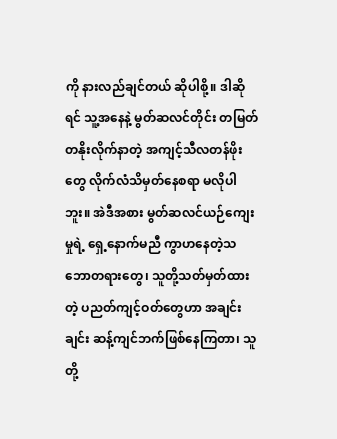ကို နားလည်ချင်တယ် ဆိုပါစို့။ ဒါဆိုရင် သူ့အနေနဲ့ မွတ်ဆလင်တိုင်း တမြတ်တနိုးလိုက်နာတဲ့ အကျင့်သီလတန်ဖိုးတွေ လိုက်လံသိမှတ်နေစရာ မလိုပါဘူး။ အဲဒီအစား မွတ်ဆလင်ယဉ်ကျေးမှုရဲ့ ရှေ့နောက်မညီ ကွာဟနေတဲ့သဘောတရားတွေ၊ သူတို့သတ်မှတ်ထားတဲ့ ပညတ်ကျင့်ဝတ်တွေဟာ အချင်းချင်း ဆန့်ကျင်ဘက်ဖြစ်နေကြတာ၊ သူတို့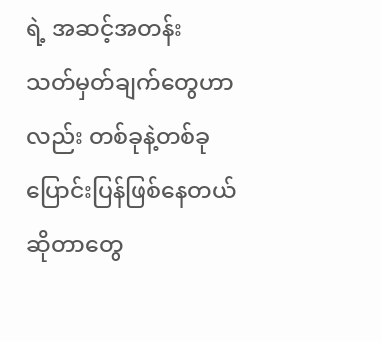ရဲ့ အဆင့်အတန်း သတ်မှတ်ချက်တွေဟာလည်း တစ်ခုနဲ့တစ်ခု ပြောင်းပြန်ဖြစ်နေတယ် ဆိုတာတွေ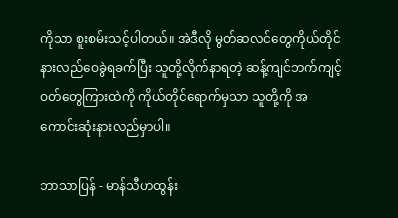ကိုသာ စူးစမ်းသင့်ပါတယ်။ အဲဒီလို မွတ်ဆလင်တွေကိုယ်တိုင် နားလည်ဝေခွဲရခက်ပြီး သူတို့လိုက်နာရတဲ့ ဆန့်ကျင်ဘက်ကျင့်ဝတ်တွေကြားထဲကို ကိုယ်တိုင်ရောက်မှသာ သူတို့ကို အကောင်းဆုံးနားလည်မှာပါ။

ဘာသာပြန် - မာန်သီဟထွန်း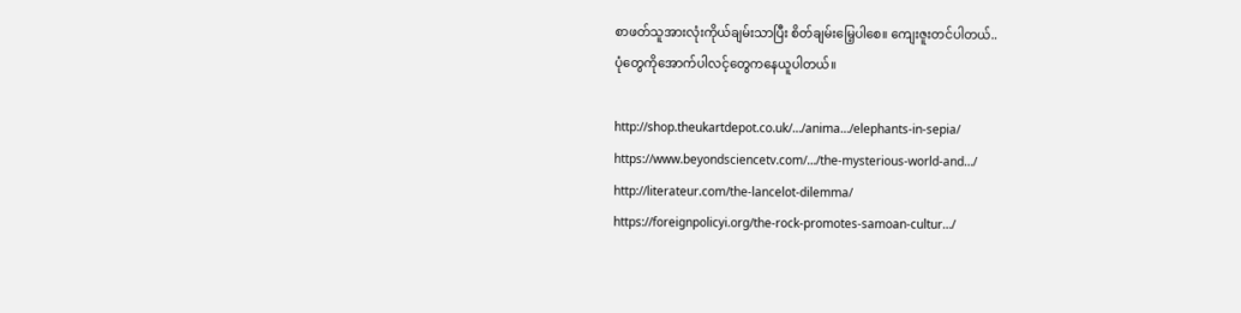စာဖတ်သူအားလုံးကိုယ်ချမ်းသာပြီး စိတ်ချမ်းမြေ့ပါစေ။ ကျေးဇူးတင်ပါတယ်..
ပုံတွေကိုအောက်ပါလင့်တွေကနေယူပါတယ်။

http://shop.theukartdepot.co.uk/…/anima…/elephants-in-sepia/
https://www.beyondsciencetv.com/…/the-mysterious-world-and…/
http://literateur.com/the-lancelot-dilemma/
https://foreignpolicyi.org/the-rock-promotes-samoan-cultur…/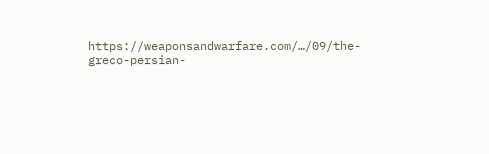https://weaponsandwarfare.com/…/09/the-greco-persian-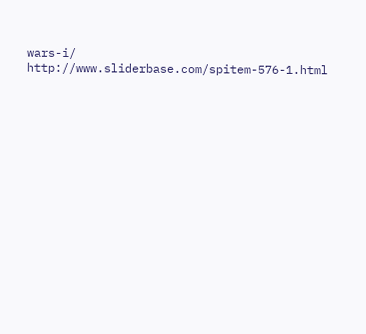wars-i/
http://www.sliderbase.com/spitem-576-1.html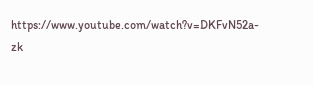https://www.youtube.com/watch?v=DKFvN52a-zk